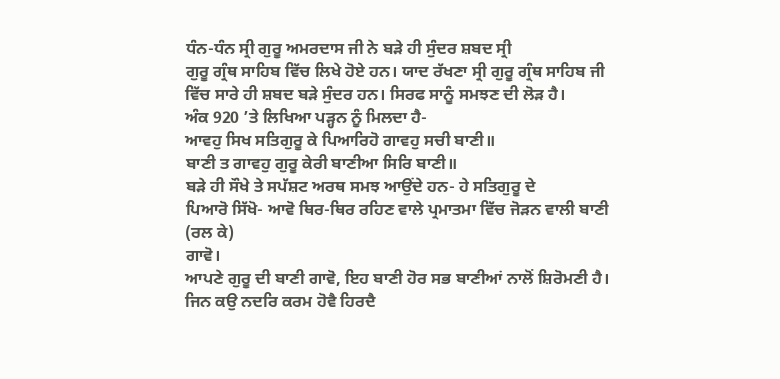ਧੰਨ-ਧੰਨ ਸ੍ਰੀ ਗੁਰੂ ਅਮਰਦਾਸ ਜੀ ਨੇ ਬੜੇ ਹੀ ਸੁੰਦਰ ਸ਼ਬਦ ਸ੍ਰੀ
ਗੁਰੂ ਗ੍ਰੰਥ ਸਾਹਿਬ ਵਿੱਚ ਲਿਖੇ ਹੋਏ ਹਨ। ਯਾਦ ਰੱਖਣਾ ਸ੍ਰੀ ਗੁਰੂ ਗ੍ਰੰਥ ਸਾਹਿਬ ਜੀ
ਵਿੱਚ ਸਾਰੇ ਹੀ ਸ਼ਬਦ ਬੜੇ ਸੁੰਦਰ ਹਨ। ਸਿਰਫ ਸਾਨੂੰ ਸਮਝਣ ਦੀ ਲੋੜ ਹੈ।
ਅੰਕ 920 ’ਤੇ ਲਿਖਿਆ ਪੜ੍ਹਨ ਨੂੰ ਮਿਲਦਾ ਹੈ-
ਆਵਹੁ ਸਿਖ ਸਤਿਗੁਰੂ ਕੇ ਪਿਆਰਿਹੋ ਗਾਵਹੁ ਸਚੀ ਬਾਣੀ॥
ਬਾਣੀ ਤ ਗਾਵਹੁ ਗੁਰੂ ਕੇਰੀ ਬਾਣੀਆ ਸਿਰਿ ਬਾਣੀ॥
ਬੜੇ ਹੀ ਸੌਖੇ ਤੇ ਸਪੱਸ਼ਟ ਅਰਥ ਸਮਝ ਆਉਂਦੇ ਹਨ- ਹੇ ਸਤਿਗੁਰੂ ਦੇ
ਪਿਆਰੋ ਸਿੱਖੋ- ਆਵੋ ਥਿਰ-ਥਿਰ ਰਹਿਣ ਵਾਲੇ ਪ੍ਰਮਾਤਮਾ ਵਿੱਚ ਜੋੜਨ ਵਾਲੀ ਬਾਣੀ (ਰਲ ਕੇ)
ਗਾਵੋ।
ਆਪਣੇ ਗੁਰੂ ਦੀ ਬਾਣੀ ਗਾਵੋ, ਇਹ ਬਾਣੀ ਹੋਰ ਸਭ ਬਾਣੀਆਂ ਨਾਲੋਂ ਸ਼ਿਰੋਮਣੀ ਹੈ।
ਜਿਨ ਕਉ ਨਦਰਿ ਕਰਮ ਹੋਵੈ ਹਿਰਦੈ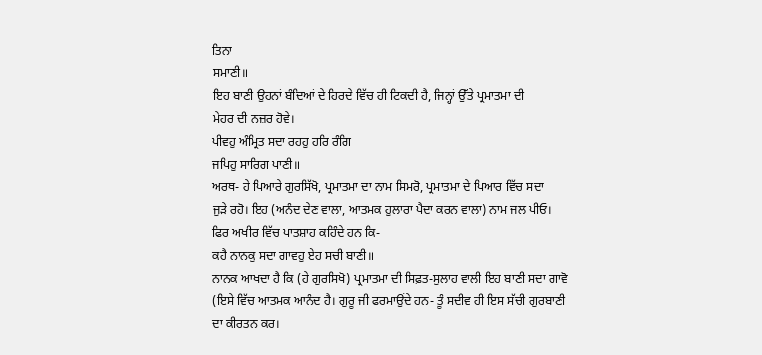ਤਿਨਾ
ਸਮਾਣੀ॥
ਇਹ ਬਾਣੀ ਉਹਨਾਂ ਬੰਦਿਆਂ ਦੇ ਹਿਰਦੇ ਵਿੱਚ ਹੀ ਟਿਕਦੀ ਹੈ, ਜਿਨ੍ਹਾਂ ਉੱਤੇ ਪ੍ਰਮਾਤਮਾ ਦੀ
ਮੇਹਰ ਦੀ ਨਜ਼ਰ ਹੋਵੇ।
ਪੀਵਹੁ ਅੰਮ੍ਰਿਤ ਸਦਾ ਰਹਹੁ ਹਰਿ ਰੰਗਿ
ਜਪਿਹੁ ਸਾਰਿਗ ਪਾਣੀ॥
ਅਰਥ- ਹੇ ਪਿਆਰੇ ਗੁਰਸਿੱਖੋ, ਪ੍ਰਮਾਤਮਾ ਦਾ ਨਾਮ ਸਿਮਰੋ, ਪ੍ਰਮਾਤਮਾ ਦੇ ਪਿਆਰ ਵਿੱਚ ਸਦਾ
ਜੁੜੇ ਰਹੋ। ਇਹ (ਅਨੰਦ ਦੇਣ ਵਾਲਾ, ਆਤਮਕ ਹੁਲਾਰਾ ਪੈਦਾ ਕਰਨ ਵਾਲਾ) ਨਾਮ ਜਲ ਪੀਓ।
ਫਿਰ ਅਖੀਰ ਵਿੱਚ ਪਾਤਸ਼ਾਹ ਕਹਿੰਦੇ ਹਨ ਕਿ-
ਕਹੈ ਨਾਨਕੁ ਸਦਾ ਗਾਵਹੁ ਏਹ ਸਚੀ ਬਾਣੀ॥
ਨਾਨਕ ਆਖਦਾ ਹੈ ਕਿ (ਹੇ ਗੁਰਸਿਖੋ) ਪ੍ਰਮਾਤਮਾ ਦੀ ਸਿਫ਼ਤ-ਸੁਲਾਹ ਵਾਲੀ ਇਹ ਬਾਣੀ ਸਦਾ ਗਾਵੋ
(ਇਸੇ ਵਿੱਚ ਆਤਮਕ ਆਨੰਦ ਹੈ। ਗੁਰੂ ਜੀ ਫਰਮਾਉਂਦੇ ਹਨ- ਤੂੰ ਸਦੀਵ ਹੀ ਇਸ ਸੱਚੀ ਗੁਰਬਾਣੀ
ਦਾ ਕੀਰਤਨ ਕਰ।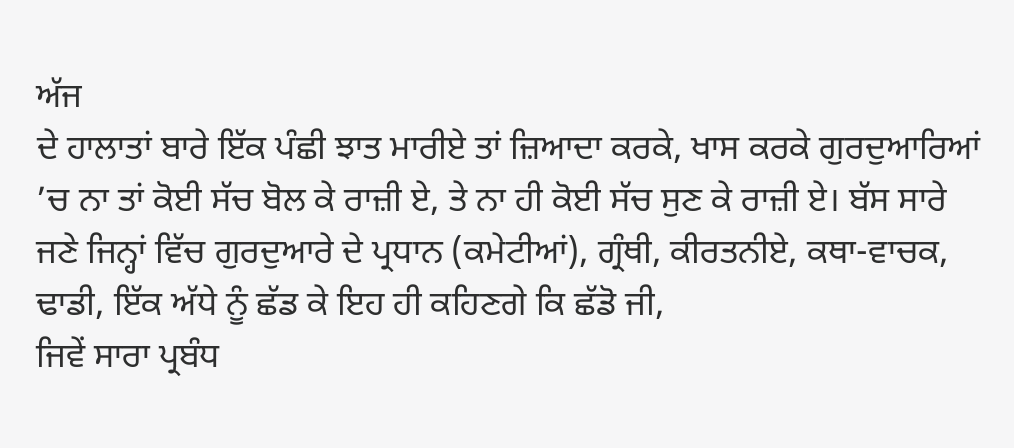ਅੱਜ
ਦੇ ਹਾਲਾਤਾਂ ਬਾਰੇ ਇੱਕ ਪੰਛੀ ਝਾਤ ਮਾਰੀਏ ਤਾਂ ਜ਼ਿਆਦਾ ਕਰਕੇ, ਖਾਸ ਕਰਕੇ ਗੁਰਦੁਆਰਿਆਂ
’ਚ ਨਾ ਤਾਂ ਕੋਈ ਸੱਚ ਬੋਲ ਕੇ ਰਾਜ਼ੀ ਏ, ਤੇ ਨਾ ਹੀ ਕੋਈ ਸੱਚ ਸੁਣ ਕੇ ਰਾਜ਼ੀ ਏ। ਬੱਸ ਸਾਰੇ
ਜਣੇ ਜਿਨ੍ਹਾਂ ਵਿੱਚ ਗੁਰਦੁਆਰੇ ਦੇ ਪ੍ਰਧਾਨ (ਕਮੇਟੀਆਂ), ਗ੍ਰੰਥੀ, ਕੀਰਤਨੀਏ, ਕਥਾ-ਵਾਚਕ,
ਢਾਡੀ, ਇੱਕ ਅੱਧੇ ਨੂੰ ਛੱਡ ਕੇ ਇਹ ਹੀ ਕਹਿਣਗੇ ਕਿ ਛੱਡੋ ਜੀ,
ਜਿਵੇਂ ਸਾਰਾ ਪ੍ਰਬੰਧ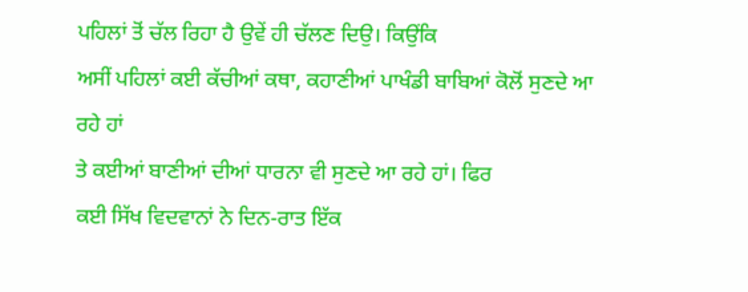ਪਹਿਲਾਂ ਤੋਂ ਚੱਲ ਰਿਹਾ ਹੈ ਉਵੇਂ ਹੀ ਚੱਲਣ ਦਿਉ। ਕਿਉਂਕਿ
ਅਸੀਂ ਪਹਿਲਾਂ ਕਈ ਕੱਚੀਆਂ ਕਥਾ, ਕਹਾਣੀਆਂ ਪਾਖੰਡੀ ਬਾਬਿਆਂ ਕੋਲੋਂ ਸੁਣਦੇ ਆ ਰਹੇ ਹਾਂ
ਤੇ ਕਈਆਂ ਬਾਣੀਆਂ ਦੀਆਂ ਧਾਰਨਾ ਵੀ ਸੁਣਦੇ ਆ ਰਹੇ ਹਾਂ। ਫਿਰ
ਕਈ ਸਿੱਖ ਵਿਦਵਾਨਾਂ ਨੇ ਦਿਨ-ਰਾਤ ਇੱਕ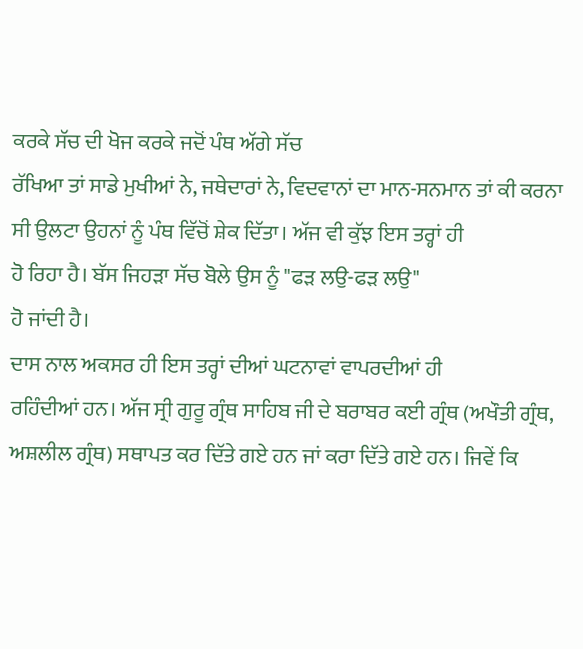ਕਰਕੇ ਸੱਚ ਦੀ ਖੋਜ ਕਰਕੇ ਜਦੋਂ ਪੰਥ ਅੱਗੇ ਸੱਚ
ਰੱਖਿਆ ਤਾਂ ਸਾਡੇ ਮੁਖੀਆਂ ਨੇ, ਜਥੇਦਾਰਾਂ ਨੇ, ਵਿਦਵਾਨਾਂ ਦਾ ਮਾਨ-ਸਨਮਾਨ ਤਾਂ ਕੀ ਕਰਨਾ
ਸੀ ਉਲਟਾ ਉਹਨਾਂ ਨੂੰ ਪੰਥ ਵਿੱਚੋਂ ਸ਼ੇਕ ਦਿੱਤਾ। ਅੱਜ ਵੀ ਕੁੱਝ ਇਸ ਤਰ੍ਹਾਂ ਹੀ
ਹੋ ਰਿਹਾ ਹੈ। ਬੱਸ ਜਿਹੜਾ ਸੱਚ ਬੋਲੇ ਉਸ ਨੂੰ "ਫੜ ਲਉ-ਫੜ ਲਉ"
ਹੋ ਜਾਂਦੀ ਹੈ।
ਦਾਸ ਨਾਲ ਅਕਸਰ ਹੀ ਇਸ ਤਰ੍ਹਾਂ ਦੀਆਂ ਘਟਨਾਵਾਂ ਵਾਪਰਦੀਆਂ ਹੀ
ਰਹਿੰਦੀਆਂ ਹਨ। ਅੱਜ ਸ੍ਰੀ ਗੁਰੂ ਗ੍ਰੰਥ ਸਾਹਿਬ ਜੀ ਦੇ ਬਰਾਬਰ ਕਈ ਗ੍ਰੰਥ (ਅਖੌਤੀ ਗ੍ਰੰਥ,
ਅਸ਼ਲੀਲ ਗ੍ਰੰਥ) ਸਥਾਪਤ ਕਰ ਦਿੱਤੇ ਗਏ ਹਨ ਜਾਂ ਕਰਾ ਦਿੱਤੇ ਗਏ ਹਨ। ਜਿਵੇਂ ਕਿ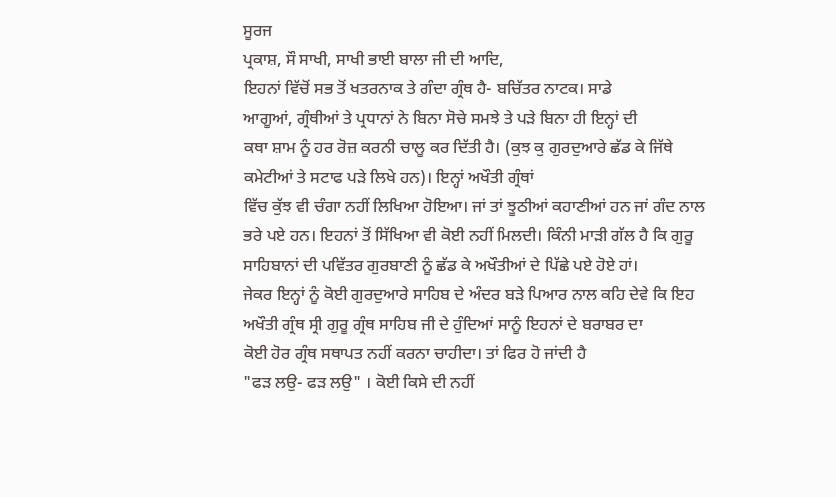ਸੂਰਜ
ਪ੍ਰਕਾਸ਼, ਸੌ ਸਾਖੀ, ਸਾਖੀ ਭਾਈ ਬਾਲਾ ਜੀ ਦੀ ਆਦਿ,
ਇਹਨਾਂ ਵਿੱਚੋਂ ਸਭ ਤੋਂ ਖਤਰਨਾਕ ਤੇ ਗੰਦਾ ਗ੍ਰੰਥ ਹੈ- ਬਚਿੱਤਰ ਨਾਟਕ। ਸਾਡੇ
ਆਗੂਆਂ, ਗ੍ਰੰਥੀਆਂ ਤੇ ਪ੍ਰਧਾਨਾਂ ਨੇ ਬਿਨਾ ਸੋਚੇ ਸਮਝੇ ਤੇ ਪੜੇ ਬਿਨਾ ਹੀ ਇਨ੍ਹਾਂ ਦੀ
ਕਥਾ ਸ਼ਾਮ ਨੂੰ ਹਰ ਰੋਜ਼ ਕਰਨੀ ਚਾਲੂ ਕਰ ਦਿੱਤੀ ਹੈ। (ਕੁਝ ਕੁ ਗੁਰਦੁਆਰੇ ਛੱਡ ਕੇ ਜਿੱਥੇ
ਕਮੇਟੀਆਂ ਤੇ ਸਟਾਫ ਪੜੇ ਲਿਖੇ ਹਨ)। ਇਨ੍ਹਾਂ ਅਖੌਤੀ ਗ੍ਰੰਥਾਂ
ਵਿੱਚ ਕੁੱਝ ਵੀ ਚੰਗਾ ਨਹੀਂ ਲਿਖਿਆ ਹੋਇਆ। ਜਾਂ ਤਾਂ ਝੂਠੀਆਂ ਕਹਾਣੀਆਂ ਹਨ ਜਾਂ ਗੰਦ ਨਾਲ
ਭਰੇ ਪਏ ਹਨ। ਇਹਨਾਂ ਤੋਂ ਸਿੱਖਿਆ ਵੀ ਕੋਈ ਨਹੀਂ ਮਿਲਦੀ। ਕਿੰਨੀ ਮਾੜੀ ਗੱਲ ਹੈ ਕਿ ਗੁਰੂ
ਸਾਹਿਬਾਨਾਂ ਦੀ ਪਵਿੱਤਰ ਗੁਰਬਾਣੀ ਨੂੰ ਛੱਡ ਕੇ ਅਖੌਤੀਆਂ ਦੇ ਪਿੱਛੇ ਪਏ ਹੋਏ ਹਾਂ।
ਜੇਕਰ ਇਨ੍ਹਾਂ ਨੂੰ ਕੋਈ ਗੁਰਦੁਆਰੇ ਸਾਹਿਬ ਦੇ ਅੰਦਰ ਬੜੇ ਪਿਆਰ ਨਾਲ ਕਹਿ ਦੇਵੇ ਕਿ ਇਹ
ਅਖੌਤੀ ਗ੍ਰੰਥ ਸ੍ਰੀ ਗੁਰੂ ਗ੍ਰੰਥ ਸਾਹਿਬ ਜੀ ਦੇ ਹੁੰਦਿਆਂ ਸਾਨੂੰ ਇਹਨਾਂ ਦੇ ਬਰਾਬਰ ਦਾ
ਕੋਈ ਹੋਰ ਗ੍ਰੰਥ ਸਥਾਪਤ ਨਹੀਂ ਕਰਨਾ ਚਾਹੀਦਾ। ਤਾਂ ਫਿਰ ਹੋ ਜਾਂਦੀ ਹੈ
"ਫੜ ਲਉ- ਫੜ ਲਉ" । ਕੋਈ ਕਿਸੇ ਦੀ ਨਹੀਂ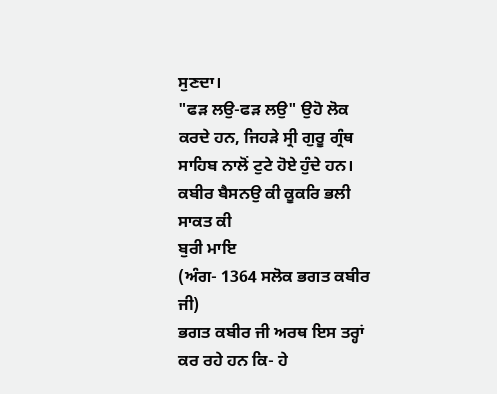ਸੁਣਦਾ।
"ਫੜ ਲਉ-ਫੜ ਲਉ" ਉਹੋ ਲੋਕ
ਕਰਦੇ ਹਨ, ਜਿਹੜੇ ਸ੍ਰੀ ਗੁਰੂ ਗ੍ਰੰਥ ਸਾਹਿਬ ਨਾਲੋਂ ਟੁਟੇ ਹੋਏ ਹੁੰਦੇ ਹਨ।
ਕਬੀਰ ਬੈਸਨਉ ਕੀ ਕੂਕਰਿ ਭਲੀ ਸਾਕਤ ਕੀ
ਬੁਰੀ ਮਾਇ
(ਅੰਗ- 1364 ਸਲੋਕ ਭਗਤ ਕਬੀਰ ਜੀ)
ਭਗਤ ਕਬੀਰ ਜੀ ਅਰਥ ਇਸ ਤਰ੍ਹਾਂ ਕਰ ਰਹੇ ਹਨ ਕਿ- ਹੇ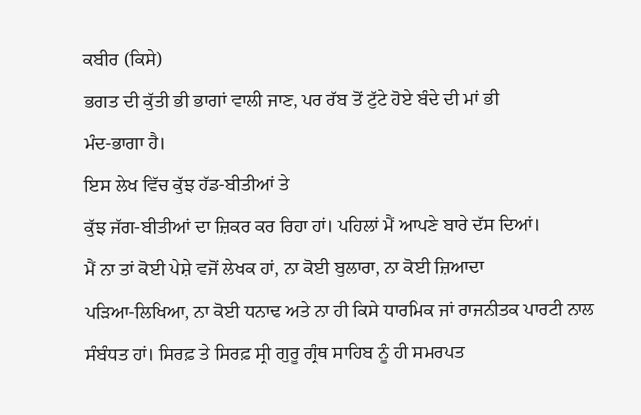ਕਬੀਰ (ਕਿਸੇ)
ਭਗਤ ਦੀ ਕੁੱਤੀ ਭੀ ਭਾਗਾਂ ਵਾਲੀ ਜਾਣ, ਪਰ ਰੱਬ ਤੋਂ ਟੁੱਟੇ ਹੋਏ ਬੰਦੇ ਦੀ ਮਾਂ ਭੀ
ਮੰਦ-ਭਾਗਾ ਹੈ।
ਇਸ ਲੇਖ ਵਿੱਚ ਕੁੱਝ ਹੱਡ-ਬੀਤੀਆਂ ਤੇ
ਕੁੱਝ ਜੱਗ-ਬੀਤੀਆਂ ਦਾ ਜ਼ਿਕਰ ਕਰ ਰਿਹਾ ਹਾਂ। ਪਹਿਲਾਂ ਮੈਂ ਆਪਣੇ ਬਾਰੇ ਦੱਸ ਦਿਆਂ।
ਮੈਂ ਨਾ ਤਾਂ ਕੋਈ ਪੇਸ਼ੇ ਵਜੋਂ ਲੇਖਕ ਹਾਂ, ਨਾ ਕੋਈ ਬੁਲਾਰਾ, ਨਾ ਕੋਈ ਜ਼ਿਆਦਾ
ਪੜਿਆ-ਲਿਖਿਆ, ਨਾ ਕੋਈ ਧਨਾਢ ਅਤੇ ਨਾ ਹੀ ਕਿਸੇ ਧਾਰਮਿਕ ਜਾਂ ਰਾਜਨੀਤਕ ਪਾਰਟੀ ਨਾਲ
ਸੰਬੰਧਤ ਹਾਂ। ਸਿਰਫ਼ ਤੇ ਸਿਰਫ਼ ਸ੍ਰੀ ਗੁਰੂ ਗ੍ਰੰਥ ਸਾਹਿਬ ਨੂੰ ਹੀ ਸਮਰਪਤ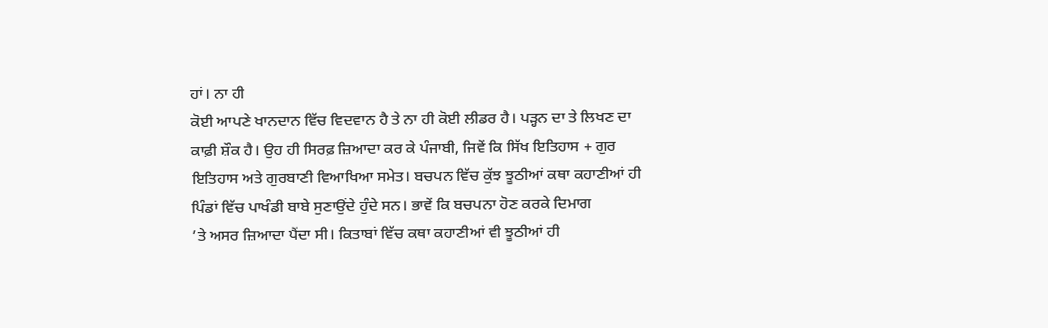ਹਾਂ। ਨਾ ਹੀ
ਕੋਈ ਆਪਣੇ ਖਾਨਦਾਨ ਵਿੱਚ ਵਿਦਵਾਨ ਹੈ ਤੇ ਨਾ ਹੀ ਕੋਈ ਲੀਡਰ ਹੈ। ਪੜ੍ਹਨ ਦਾ ਤੇ ਲਿਖਣ ਦਾ
ਕਾਫ਼ੀ ਸ਼ੌਕ ਹੈ। ਉਹ ਹੀ ਸਿਰਫ਼ ਜ਼ਿਆਦਾ ਕਰ ਕੇ ਪੰਜਾਬੀ, ਜਿਵੇਂ ਕਿ ਸਿੱਖ ਇਤਿਹਾਸ + ਗੁਰ
ਇਤਿਹਾਸ ਅਤੇ ਗੁਰਬਾਣੀ ਵਿਆਖਿਆ ਸਮੇਤ। ਬਚਪਨ ਵਿੱਚ ਕੁੱਝ ਝੂਠੀਆਂ ਕਥਾ ਕਹਾਣੀਆਂ ਹੀ
ਪਿੰਡਾਂ ਵਿੱਚ ਪਾਖੰਡੀ ਬਾਬੇ ਸੁਣਾਉਂਦੇ ਹੁੰਦੇ ਸਨ। ਭਾਵੇਂ ਕਿ ਬਚਪਨਾ ਹੋਣ ਕਰਕੇ ਦਿਮਾਗ
’ਤੇ ਅਸਰ ਜ਼ਿਆਦਾ ਪੈਂਦਾ ਸੀ। ਕਿਤਾਬਾਂ ਵਿੱਚ ਕਥਾ ਕਹਾਣੀਆਂ ਵੀ ਝੂਠੀਆਂ ਹੀ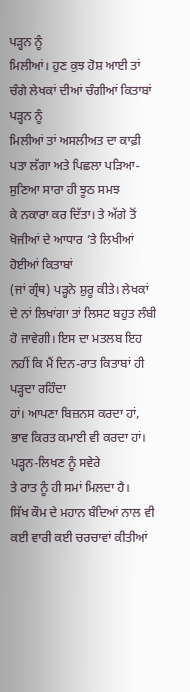ਪੜ੍ਹਨ ਨੂੰ
ਮਿਲੀਆਂ। ਹੁਣ ਕੁਝ ਹੋਸ਼ ਆਈ ਤਾਂ ਚੰਗੇ ਲੇਖਕਾਂ ਦੀਆਂ ਚੰਗੀਆਂ ਕਿਤਾਬਾਂ ਪੜ੍ਹਨ ਨੂੰ
ਮਿਲੀਆਂ ਤਾਂ ਅਸਲੀਅਤ ਦਾ ਕਾਫ਼ੀ ਪਤਾ ਲੱਗਾ ਅਤੇ ਪਿਛਲਾ ਪੜਿਆ-ਸੁਣਿਆ ਸਾਰਾ ਹੀ ਝੂਠ ਸਮਝ
ਕੇ ਨਕਾਰਾ ਕਰ ਦਿੱਤਾ। ਤੇ ਅੱਗੇ ਤੋਂ ਖੋਜੀਆਂ ਦੇ ਆਧਾਰ ’ਤੇ ਲਿਖੀਆਂ ਹੋਈਆਂ ਕਿਤਾਬਾਂ
(ਜਾਂ ਗ੍ਰੰਥ) ਪੜ੍ਹਨੇ ਸ਼ੁਰੂ ਕੀਤੇ। ਲੇਖਕਾਂ ਦੇ ਨਾਂ ਲਿਖਾਂਗਾ ਤਾਂ ਲਿਸਟ ਬਹੁਤ ਲੰਬੀ
ਹੋ ਜਾਵੇਗੀ। ਇਸ ਦਾ ਮਤਲਬ ਇਹ ਨਹੀਂ ਕਿ ਮੈਂ ਦਿਨ-ਰਾਤ ਕਿਤਾਬਾਂ ਹੀ ਪੜ੍ਹਦਾ ਰਹਿੰਦਾ
ਹਾਂ। ਆਪਣਾ ਬਿਜ਼ਨਸ ਕਰਦਾ ਹਾਂ, ਭਾਵ ਕਿਰਤ ਕਮਾਈ ਵੀ ਕਰਦਾ ਹਾਂ। ਪੜ੍ਹਨ-ਲਿਖਣ ਨੂੰ ਸਵੇਰੇ
ਤੇ ਰਾਤ ਨੂੰ ਹੀ ਸਮਾਂ ਮਿਲਦਾ ਹੈ।
ਸਿੱਖ ਕੌਮ ਦੇ ਮਹਾਨ ਬੰਦਿਆਂ ਨਾਲ ਵੀ
ਕਈ ਵਾਰੀ ਕਈ ਚਰਚਾਵਾਂ ਕੀਤੀਆਂ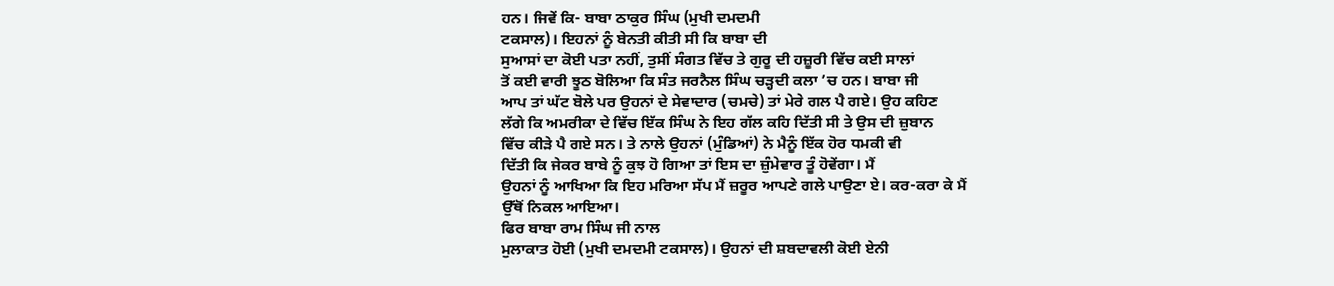ਹਨ। ਜਿਵੇਂ ਕਿ- ਬਾਬਾ ਠਾਕੁਰ ਸਿੰਘ (ਮੁਖੀ ਦਮਦਮੀ
ਟਕਸਾਲ)। ਇਹਨਾਂ ਨੂੰ ਬੇਨਤੀ ਕੀਤੀ ਸੀ ਕਿ ਬਾਬਾ ਦੀ
ਸੁਆਸਾਂ ਦਾ ਕੋਈ ਪਤਾ ਨਹੀਂ, ਤੁਸੀਂ ਸੰਗਤ ਵਿੱਚ ਤੇ ਗੁਰੂ ਦੀ ਹਜ਼ੂਰੀ ਵਿੱਚ ਕਈ ਸਾਲਾਂ
ਤੋਂ ਕਈ ਵਾਰੀ ਝੂਠ ਬੋਲਿਆ ਕਿ ਸੰਤ ਜਰਨੈਲ ਸਿੰਘ ਚੜ੍ਹਦੀ ਕਲਾ ’ਚ ਹਨ। ਬਾਬਾ ਜੀ
ਆਪ ਤਾਂ ਘੱਟ ਬੋਲੇ ਪਰ ਉਹਨਾਂ ਦੇ ਸੇਵਾਦਾਰ (ਚਮਚੇ) ਤਾਂ ਮੇਰੇ ਗਲ ਪੈ ਗਏ। ਉਹ ਕਹਿਣ
ਲੱਗੇ ਕਿ ਅਮਰੀਕਾ ਦੇ ਵਿੱਚ ਇੱਕ ਸਿੰਘ ਨੇ ਇਹ ਗੱਲ ਕਹਿ ਦਿੱਤੀ ਸੀ ਤੇ ਉਸ ਦੀ ਜ਼ੁਬਾਨ
ਵਿੱਚ ਕੀੜੇ ਪੈ ਗਏ ਸਨ। ਤੇ ਨਾਲੇ ਉਹਨਾਂ (ਮੁੰਡਿਆਂ) ਨੇ ਮੈਨੂੰ ਇੱਕ ਹੋਰ ਧਮਕੀ ਵੀ
ਦਿੱਤੀ ਕਿ ਜੇਕਰ ਬਾਬੇ ਨੂੰ ਕੁਝ ਹੋ ਗਿਆ ਤਾਂ ਇਸ ਦਾ ਜ਼ੁੰਮੇਵਾਰ ਤੂੰ ਹੋਵੇਂਗਾ। ਮੈਂ
ਉਹਨਾਂ ਨੂੰ ਆਖਿਆ ਕਿ ਇਹ ਮਰਿਆ ਸੱਪ ਮੈਂ ਜ਼ਰੂਰ ਆਪਣੇ ਗਲੇ ਪਾਉਣਾ ਏ। ਕਰ-ਕਰਾ ਕੇ ਮੈਂ
ਉੱਥੋਂ ਨਿਕਲ ਆਇਆ।
ਫਿਰ ਬਾਬਾ ਰਾਮ ਸਿੰਘ ਜੀ ਨਾਲ
ਮੁਲਾਕਾਤ ਹੋਈ (ਮੁਖੀ ਦਮਦਮੀ ਟਕਸਾਲ)। ਉਹਨਾਂ ਦੀ ਸ਼ਬਦਾਵਲੀ ਕੋਈ ਏਨੀ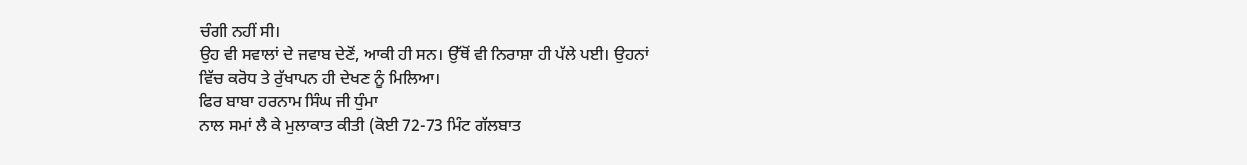ਚੰਗੀ ਨਹੀਂ ਸੀ।
ਉਹ ਵੀ ਸਵਾਲਾਂ ਦੇ ਜਵਾਬ ਦੇਣੋਂ, ਆਕੀ ਹੀ ਸਨ। ਉੱਥੋਂ ਵੀ ਨਿਰਾਸ਼ਾ ਹੀ ਪੱਲੇ ਪਈ। ਉਹਨਾਂ
ਵਿੱਚ ਕਰੋਧ ਤੇ ਰੁੱਖਾਪਨ ਹੀ ਦੇਖਣ ਨੂੰ ਮਿਲਿਆ।
ਫਿਰ ਬਾਬਾ ਹਰਨਾਮ ਸਿੰਘ ਜੀ ਧੁੰਮਾ
ਨਾਲ ਸਮਾਂ ਲੈ ਕੇ ਮੁਲਾਕਾਤ ਕੀਤੀ (ਕੋਈ 72-73 ਮਿੰਟ ਗੱਲਬਾਤ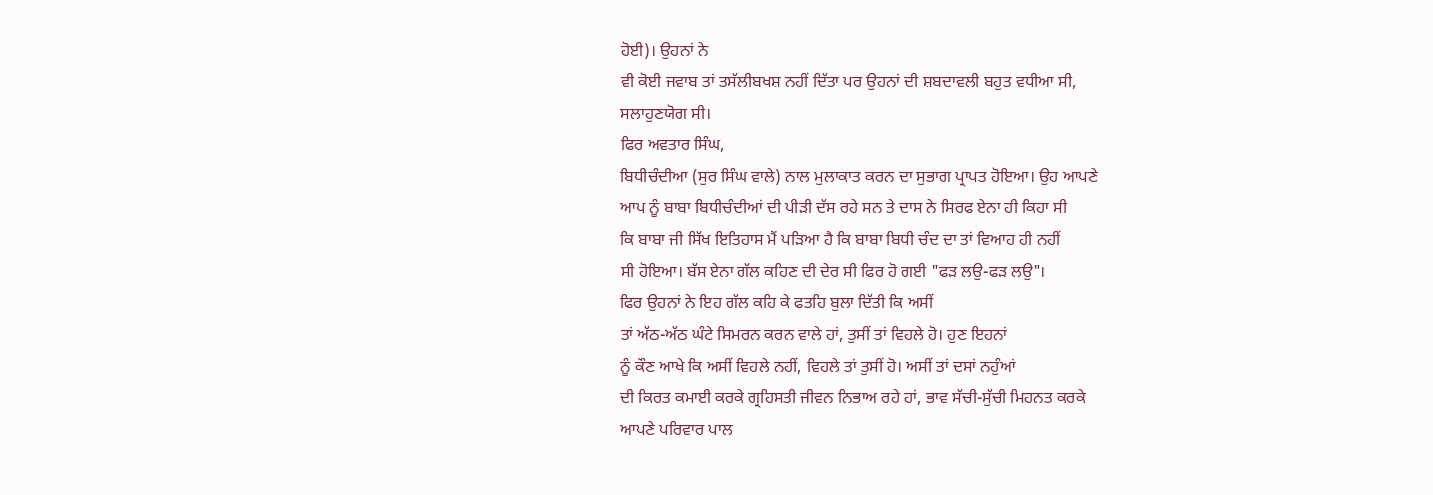ਹੋਈ)। ਉਹਨਾਂ ਨੇ
ਵੀ ਕੋਈ ਜਵਾਬ ਤਾਂ ਤਸੱਲੀਬਖਸ਼ ਨਹੀਂ ਦਿੱਤਾ ਪਰ ਉਹਨਾਂ ਦੀ ਸ਼ਬਦਾਵਲੀ ਬਹੁਤ ਵਧੀਆ ਸੀ,
ਸਲਾਹੁਣਯੋਗ ਸੀ।
ਫਿਰ ਅਵਤਾਰ ਸਿੰਘ,
ਬਿਧੀਚੰਦੀਆ (ਸੁਰ ਸਿੰਘ ਵਾਲੇ) ਨਾਲ ਮੁਲਾਕਾਤ ਕਰਨ ਦਾ ਸੁਭਾਗ ਪ੍ਰਾਪਤ ਹੋਇਆ। ਉਹ ਆਪਣੇ
ਆਪ ਨੂੰ ਬਾਬਾ ਬਿਧੀਚੰਦੀਆਂ ਦੀ ਪੀੜੀ ਦੱਸ ਰਹੇ ਸਨ ਤੇ ਦਾਸ ਨੇ ਸਿਰਫ ਏਨਾ ਹੀ ਕਿਹਾ ਸੀ
ਕਿ ਬਾਬਾ ਜੀ ਸਿੱਖ ਇਤਿਹਾਸ ਮੈਂ ਪੜਿਆ ਹੈ ਕਿ ਬਾਬਾ ਬਿਧੀ ਚੰਦ ਦਾ ਤਾਂ ਵਿਆਹ ਹੀ ਨਹੀਂ
ਸੀ ਹੋਇਆ। ਬੱਸ ਏਨਾ ਗੱਲ ਕਹਿਣ ਦੀ ਦੇਰ ਸੀ ਫਿਰ ਹੋ ਗਈ "ਫੜ ਲਉ-ਫੜ ਲਉ"।
ਫਿਰ ਉਹਨਾਂ ਨੇ ਇਹ ਗੱਲ ਕਹਿ ਕੇ ਫਤਹਿ ਬੁਲਾ ਦਿੱਤੀ ਕਿ ਅਸੀਂ
ਤਾਂ ਅੱਠ-ਅੱਠ ਘੰਟੇ ਸਿਮਰਨ ਕਰਨ ਵਾਲੇ ਹਾਂ, ਤੁਸੀਂ ਤਾਂ ਵਿਹਲੇ ਹੋ। ਹੁਣ ਇਹਨਾਂ
ਨੂੰ ਕੌਣ ਆਖੇ ਕਿ ਅਸੀਂ ਵਿਹਲੇ ਨਹੀਂ, ਵਿਹਲੇ ਤਾਂ ਤੁਸੀਂ ਹੋ। ਅਸੀਂ ਤਾਂ ਦਸਾਂ ਨਹੁੰਆਂ
ਦੀ ਕਿਰਤ ਕਮਾਈ ਕਰਕੇ ਗ੍ਰਹਿਸਤੀ ਜੀਵਨ ਨਿਭਾਅ ਰਹੇ ਹਾਂ, ਭਾਵ ਸੱਚੀ-ਸੁੱਚੀ ਮਿਹਨਤ ਕਰਕੇ
ਆਪਣੇ ਪਰਿਵਾਰ ਪਾਲ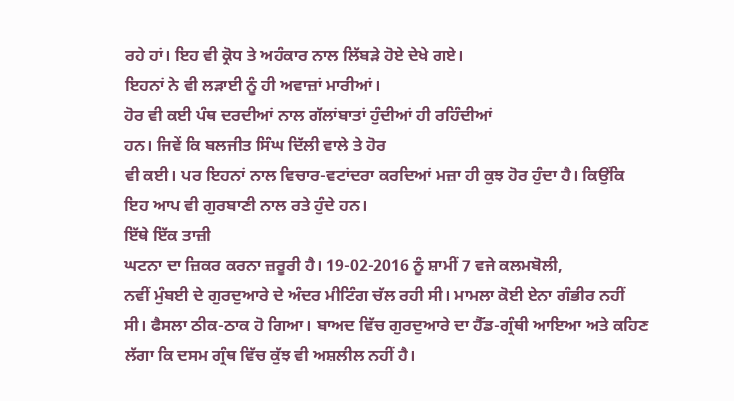ਰਹੇ ਹਾਂ। ਇਹ ਵੀ ਕ੍ਰੋਧ ਤੇ ਅਹੰਕਾਰ ਨਾਲ ਲਿੱਬੜੇ ਹੋਏ ਦੇਖੇ ਗਏ।
ਇਹਨਾਂ ਨੇ ਵੀ ਲੜਾਈ ਨੂੰ ਹੀ ਅਵਾਜ਼ਾਂ ਮਾਰੀਆਂ।
ਹੋਰ ਵੀ ਕਈ ਪੰਥ ਦਰਦੀਆਂ ਨਾਲ ਗੱਲਾਂਬਾਤਾਂ ਹੁੰਦੀਆਂ ਹੀ ਰਹਿੰਦੀਆਂ
ਹਨ। ਜਿਵੇਂ ਕਿ ਬਲਜੀਤ ਸਿੰਘ ਦਿੱਲੀ ਵਾਲੇ ਤੇ ਹੋਰ
ਵੀ ਕਈ। ਪਰ ਇਹਨਾਂ ਨਾਲ ਵਿਚਾਰ-ਵਟਾਂਦਰਾ ਕਰਦਿਆਂ ਮਜ਼ਾ ਹੀ ਕੁਝ ਹੋਰ ਹੁੰਦਾ ਹੈ। ਕਿਉਂਕਿ
ਇਹ ਆਪ ਵੀ ਗੁਰਬਾਣੀ ਨਾਲ ਰਤੇ ਹੁੰਦੇ ਹਨ।
ਇੱਥੇ ਇੱਕ ਤਾਜ਼ੀ
ਘਟਨਾ ਦਾ ਜ਼ਿਕਰ ਕਰਨਾ ਜ਼ਰੂਰੀ ਹੈ। 19-02-2016 ਨੂੰ ਸ਼ਾਮੀਂ 7 ਵਜੇ ਕਲਮਬੋਲੀ,
ਨਵੀਂ ਮੁੰਬਈ ਦੇ ਗੁਰਦੁਆਰੇ ਦੇ ਅੰਦਰ ਮੀਟਿੰਗ ਚੱਲ ਰਹੀ ਸੀ। ਮਾਮਲਾ ਕੋਈ ਏਨਾ ਗੰਭੀਰ ਨਹੀਂ
ਸੀ। ਫੈਸਲਾ ਠੀਕ-ਠਾਕ ਹੋ ਗਿਆ। ਬਾਅਦ ਵਿੱਚ ਗੁਰਦੁਆਰੇ ਦਾ ਹੈੱਡ-ਗ੍ਰੰਥੀ ਆਇਆ ਅਤੇ ਕਹਿਣ
ਲੱਗਾ ਕਿ ਦਸਮ ਗ੍ਰੰਥ ਵਿੱਚ ਕੁੱਝ ਵੀ ਅਸ਼ਲੀਲ ਨਹੀਂ ਹੈ।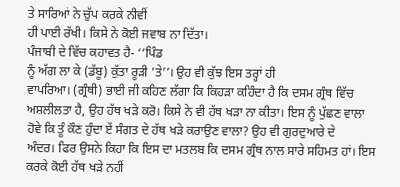ਤੇ ਸਾਰਿਆਂ ਨੇ ਚੁੱਪ ਕਰਕੇ ਨੀਵੀਂ
ਹੀ ਪਾਈ ਰੱਖੀ। ਕਿਸੇ ਨੇ ਕੋਈ ਜਵਾਬ ਨਾ ਦਿੱਤਾ।
ਪੰਜਾਬੀ ਦੇ ਵਿੱਚ ਕਹਾਵਤ ਹੈ- ‘‘ਪਿੰਡ
ਨੂੰ ਅੱਗ ਲਾ ਕੇ (ਡੱਬੂ) ਕੁੱਤਾ ਰੂੜੀ ’ਤੇ’’। ਉਹ ਵੀ ਕੁੱਝ ਇਸ ਤਰ੍ਹਾਂ ਹੀ
ਵਾਪਰਿਆ। (ਗ੍ਰੰਥੀ) ਭਾਈ ਜੀ ਕਹਿਣ ਲੱਗਾ ਕਿ ਕਿਹੜਾ ਕਹਿੰਦਾ ਹੈ ਕਿ ਦਸਮ ਗ੍ਰੰਥ ਵਿੱਚ
ਅਸ਼ਲੀਲਤਾ ਹੈ, ਉਹ ਹੱਥ ਖੜੇ ਕਰੋ। ਕਿਸੇ ਨੇ ਵੀ ਹੱਥ ਖੜਾ ਨਾ ਕੀਤਾ। ਇਸ ਨੂੰ ਪੁੱਛਣ ਵਾਲਾ
ਹੋਵੇ ਕਿ ਤੂੰ ਕੌਣ ਹੁੰਦਾ ਏਂ ਸੰਗਤ ਦੇ ਹੱਥ ਖੜੇ ਕਰਾਉਣ ਵਾਲਾ? ਉਹ ਵੀ ਗੁਰਦੁਆਰੇ ਦੇ
ਅੰਦਰ। ਫਿਰ ਉਸਨੇ ਕਿਹਾ ਕਿ ਇਸ ਦਾ ਮਤਲਬ ਕਿ ਦਸਮ ਗ੍ਰੰਥ ਨਾਲ ਸਾਰੇ ਸਹਿਮਤ ਹਾਂ। ਇਸ
ਕਰਕੇ ਕੋਈ ਹੱਥ ਖੜੇ ਨਹੀਂ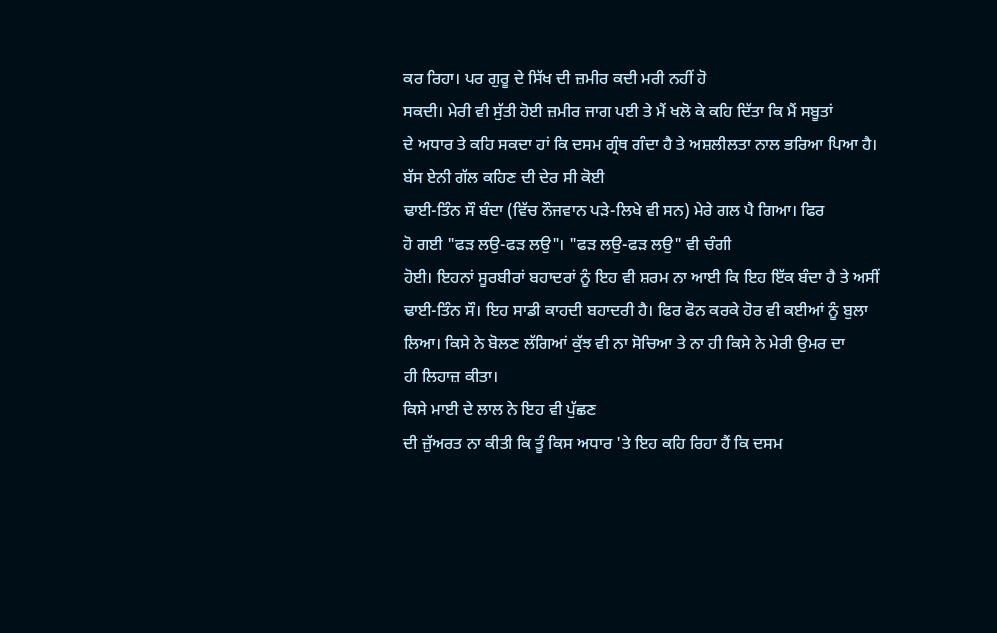ਕਰ ਰਿਹਾ। ਪਰ ਗੁਰੂ ਦੇ ਸਿੱਖ ਦੀ ਜ਼ਮੀਰ ਕਦੀ ਮਰੀ ਨਹੀਂ ਹੋ
ਸਕਦੀ। ਮੇਰੀ ਵੀ ਸੁੱਤੀ ਹੋਈ ਜ਼ਮੀਰ ਜਾਗ ਪਈ ਤੇ ਮੈਂ ਖਲੋ ਕੇ ਕਹਿ ਦਿੱਤਾ ਕਿ ਮੈਂ ਸਬੂਤਾਂ
ਦੇ ਅਧਾਰ ਤੇ ਕਹਿ ਸਕਦਾ ਹਾਂ ਕਿ ਦਸਮ ਗ੍ਰੰਥ ਗੰਦਾ ਹੈ ਤੇ ਅਸ਼ਲੀਲਤਾ ਨਾਲ ਭਰਿਆ ਪਿਆ ਹੈ।
ਬੱਸ ਏਨੀ ਗੱਲ ਕਹਿਣ ਦੀ ਦੇਰ ਸੀ ਕੋਈ
ਢਾਈ-ਤਿੰਨ ਸੌ ਬੰਦਾ (ਵਿੱਚ ਨੌਜਵਾਨ ਪੜੇ-ਲਿਖੇ ਵੀ ਸਨ) ਮੇਰੇ ਗਲ ਪੈ ਗਿਆ। ਫਿਰ
ਹੋ ਗਈ "ਫੜ ਲਉ-ਫੜ ਲਉ"। "ਫੜ ਲਉ-ਫੜ ਲਉ" ਵੀ ਚੰਗੀ
ਹੋਈ। ਇਹਨਾਂ ਸੂਰਬੀਰਾਂ ਬਹਾਦਰਾਂ ਨੂੰ ਇਹ ਵੀ ਸ਼ਰਮ ਨਾ ਆਈ ਕਿ ਇਹ ਇੱਕ ਬੰਦਾ ਹੈ ਤੇ ਅਸੀਂ
ਢਾਈ-ਤਿੰਨ ਸੌ। ਇਹ ਸਾਡੀ ਕਾਹਦੀ ਬਹਾਦਰੀ ਹੈ। ਫਿਰ ਫੋਨ ਕਰਕੇ ਹੋਰ ਵੀ ਕਈਆਂ ਨੂੰ ਬੁਲਾ
ਲਿਆ। ਕਿਸੇ ਨੇ ਬੋਲਣ ਲੱਗਿਆਂ ਕੁੱਝ ਵੀ ਨਾ ਸੋਚਿਆ ਤੇ ਨਾ ਹੀ ਕਿਸੇ ਨੇ ਮੇਰੀ ਉਮਰ ਦਾ
ਹੀ ਲਿਹਾਜ਼ ਕੀਤਾ।
ਕਿਸੇ ਮਾਈ ਦੇ ਲਾਲ ਨੇ ਇਹ ਵੀ ਪੁੱਛਣ
ਦੀ ਜ਼ੁੱਅਰਤ ਨਾ ਕੀਤੀ ਕਿ ਤੂੰ ਕਿਸ ਅਧਾਰ 'ਤੇ ਇਹ ਕਹਿ ਰਿਹਾ ਹੈਂ ਕਿ ਦਸਮ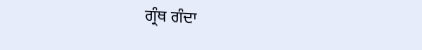ਗ੍ਰੰਥ ਗੰਦਾ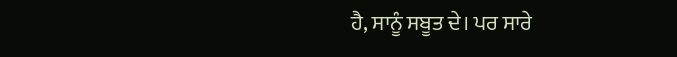ਹੈ, ਸਾਨੂੰ ਸਬੂਤ ਦੇ। ਪਰ ਸਾਰੇ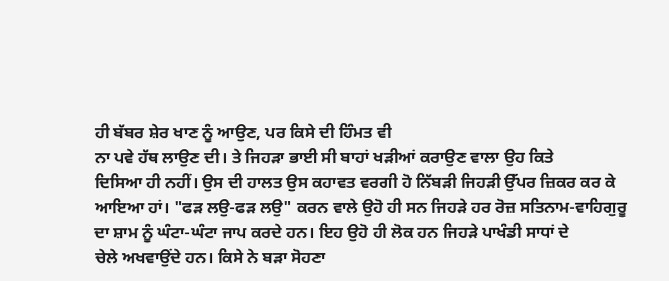ਹੀ ਬੱਬਰ ਸ਼ੇਰ ਖਾਣ ਨੂੰ ਆਉਣ, ਪਰ ਕਿਸੇ ਦੀ ਹਿੰਮਤ ਵੀ
ਨਾ ਪਵੇ ਹੱਥ ਲਾਉਣ ਦੀ। ਤੇ ਜਿਹੜਾ ਭਾਈ ਸੀ ਬਾਹਾਂ ਖੜੀਆਂ ਕਰਾਉਣ ਵਾਲਾ ਉਹ ਕਿਤੇ
ਦਿਸਿਆ ਹੀ ਨਹੀਂ। ਉਸ ਦੀ ਹਾਲਤ ਉਸ ਕਹਾਵਤ ਵਰਗੀ ਹੋ ਨਿੱਬੜੀ ਜਿਹੜੀ ਉੱਪਰ ਜ਼ਿਕਰ ਕਰ ਕੇ
ਆਇਆ ਹਾਂ। "ਫੜ ਲਉ-ਫੜ ਲਉ" ਕਰਨ ਵਾਲੇ ਉਹੋ ਹੀ ਸਨ ਜਿਹੜੇ ਹਰ ਰੋਜ਼ ਸਤਿਨਾਮ-ਵਾਹਿਗੁਰੂ
ਦਾ ਸ਼ਾਮ ਨੂੰ ਘੰਟਾ-ਘੰਟਾ ਜਾਪ ਕਰਦੇ ਹਨ। ਇਹ ਉਹੋ ਹੀ ਲੋਕ ਹਨ ਜਿਹੜੇ ਪਾਖੰਡੀ ਸਾਧਾਂ ਦੇ
ਚੇਲੇ ਅਖਵਾਉਂਦੇ ਹਨ। ਕਿਸੇ ਨੇ ਬੜਾ ਸੋਹਣਾ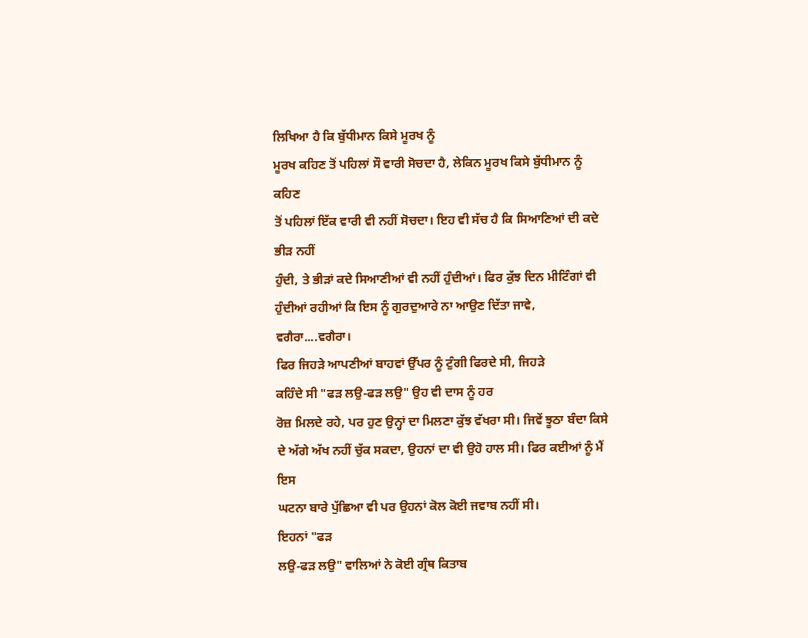ਲਿਖਿਆ ਹੈ ਕਿ ਬੁੱਧੀਮਾਨ ਕਿਸੇ ਮੂਰਖ ਨੂੰ
ਮੂਰਖ ਕਹਿਣ ਤੋਂ ਪਹਿਲਾਂ ਸੌ ਵਾਰੀ ਸੋਚਦਾ ਹੈ, ਲੇਕਿਨ ਮੂਰਖ ਕਿਸੇ ਬੁੱਧੀਮਾਨ ਨੂੰ ਕਹਿਣ
ਤੋਂ ਪਹਿਲਾਂ ਇੱਕ ਵਾਰੀ ਵੀ ਨਹੀਂ ਸੋਚਦਾ। ਇਹ ਵੀ ਸੱਚ ਹੈ ਕਿ ਸਿਆਣਿਆਂ ਦੀ ਕਦੇ ਭੀੜ ਨਹੀਂ
ਹੁੰਦੀ, ਤੇ ਭੀੜਾਂ ਕਦੇ ਸਿਆਣੀਆਂ ਵੀ ਨਹੀਂ ਹੁੰਦੀਆਂ। ਫਿਰ ਕੁੱਝ ਦਿਨ ਮੀਟਿੰਗਾਂ ਵੀ
ਹੁੰਦੀਆਂ ਰਹੀਆਂ ਕਿ ਇਸ ਨੂੰ ਗੁਰਦੁਆਰੇ ਨਾ ਆਉਣ ਦਿੱਤਾ ਜਾਵੇ, ਵਗੈਰਾ....ਵਗੈਰਾ।
ਫਿਰ ਜਿਹੜੇ ਆਪਣੀਆਂ ਬਾਹਵਾਂ ਉੱਪਰ ਨੂੰ ਟੁੰਗੀ ਫਿਰਦੇ ਸੀ, ਜਿਹੜੇ
ਕਹਿੰਦੇ ਸੀ "ਫੜ ਲਉ-ਫੜ ਲਉ" ਉਹ ਵੀ ਦਾਸ ਨੂੰ ਹਰ
ਰੋਜ਼ ਮਿਲਦੇ ਰਹੇ, ਪਰ ਹੁਣ ਉਨ੍ਹਾਂ ਦਾ ਮਿਲਣਾ ਕੁੱਝ ਵੱਖਰਾ ਸੀ। ਜਿਵੇਂ ਝੂਠਾ ਬੰਦਾ ਕਿਸੇ
ਦੇ ਅੱਗੇ ਅੱਖ ਨਹੀਂ ਚੁੱਕ ਸਕਦਾ, ਉਹਨਾਂ ਦਾ ਵੀ ਉਹੋ ਹਾਲ ਸੀ। ਫਿਰ ਕਈਆਂ ਨੂੰ ਮੈਂ ਇਸ
ਘਟਨਾ ਬਾਰੇ ਪੁੱਛਿਆ ਵੀ ਪਰ ਉਹਨਾਂ ਕੋਲ ਕੋਈ ਜਵਾਬ ਨਹੀਂ ਸੀ।
ਇਹਨਾਂ "ਫੜ
ਲਉ-ਫੜ ਲਉ" ਵਾਲਿਆਂ ਨੇ ਕੋਈ ਗ੍ਰੰਥ ਕਿਤਾਬ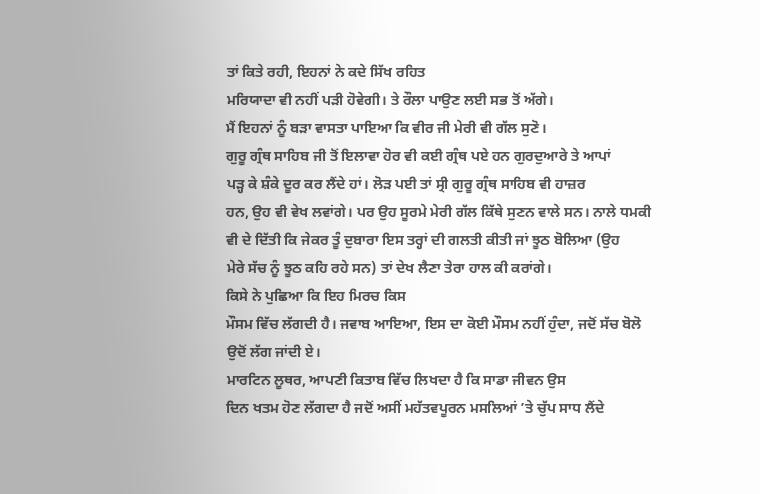ਤਾਂ ਕਿਤੇ ਰਹੀ, ਇਹਨਾਂ ਨੇ ਕਦੇ ਸਿੱਖ ਰਹਿਤ
ਮਰਿਯਾਦਾ ਵੀ ਨਹੀਂ ਪੜੀ ਹੋਵੇਗੀ। ਤੇ ਰੌਲਾ ਪਾਉਣ ਲਈ ਸਭ ਤੋਂ ਅੱਗੇ।
ਮੈਂ ਇਹਨਾਂ ਨੂੰ ਬੜਾ ਵਾਸਤਾ ਪਾਇਆ ਕਿ ਵੀਰ ਜੀ ਮੇਰੀ ਵੀ ਗੱਲ ਸੁਣੋ।
ਗੁਰੂ ਗ੍ਰੰਥ ਸਾਹਿਬ ਜੀ ਤੋਂ ਇਲਾਵਾ ਹੋਰ ਵੀ ਕਈ ਗ੍ਰੰਥ ਪਏ ਹਨ ਗੁਰਦੁਆਰੇ ਤੇ ਆਪਾਂ
ਪੜ੍ਹ ਕੇ ਸ਼ੰਕੇ ਦੂਰ ਕਰ ਲੈਂਦੇ ਹਾਂ। ਲੋੜ ਪਈ ਤਾਂ ਸ੍ਰੀ ਗੁਰੂ ਗ੍ਰੰਥ ਸਾਹਿਬ ਵੀ ਹਾਜ਼ਰ
ਹਨ, ਉਹ ਵੀ ਵੇਖ ਲਵਾਂਗੇ। ਪਰ ਉਹ ਸੂਰਮੇ ਮੇਰੀ ਗੱਲ ਕਿੱਥੇ ਸੁਣਨ ਵਾਲੇ ਸਨ। ਨਾਲੇ ਧਮਕੀ
ਵੀ ਦੇ ਦਿੱਤੀ ਕਿ ਜੇਕਰ ਤੂੰ ਦੁਬਾਰਾ ਇਸ ਤਰ੍ਹਾਂ ਦੀ ਗਲਤੀ ਕੀਤੀ ਜਾਂ ਝੂਠ ਬੋਲਿਆ (ਉਹ
ਮੇਰੇ ਸੱਚ ਨੂੰ ਝੂਠ ਕਹਿ ਰਹੇ ਸਨ) ਤਾਂ ਦੇਖ ਲੈਣਾ ਤੇਰਾ ਹਾਲ ਕੀ ਕਰਾਂਗੇ।
ਕਿਸੇ ਨੇ ਪੁਛਿਆ ਕਿ ਇਹ ਮਿਰਚ ਕਿਸ
ਮੌਸਮ ਵਿੱਚ ਲੱਗਦੀ ਹੈ। ਜਵਾਬ ਆਇਆ, ਇਸ ਦਾ ਕੋਈ ਮੌਸਮ ਨਹੀਂ ਹੁੰਦਾ, ਜਦੋਂ ਸੱਚ ਬੋਲੋ
ਉਦੋਂ ਲੱਗ ਜਾਂਦੀ ਏ।
ਮਾਰਟਿਨ ਲੂਥਰ, ਆਪਣੀ ਕਿਤਾਬ ਵਿੱਚ ਲਿਖਦਾ ਹੈ ਕਿ ਸਾਡਾ ਜੀਵਨ ਉਸ
ਦਿਨ ਖਤਮ ਹੋਣ ਲੱਗਦਾ ਹੈ ਜਦੋਂ ਅਸੀਂ ਮਹੱਤਵਪੂਰਨ ਮਸਲਿਆਂ ’ਤੇ ਚੁੱਪ ਸਾਧ ਲੈਂਦੇ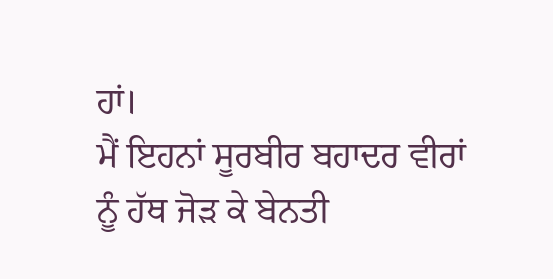ਹਾਂ।
ਮੈਂ ਇਹਨਾਂ ਸੂਰਬੀਰ ਬਹਾਦਰ ਵੀਰਾਂ ਨੂੰ ਹੱਥ ਜੋੜ ਕੇ ਬੇਨਤੀ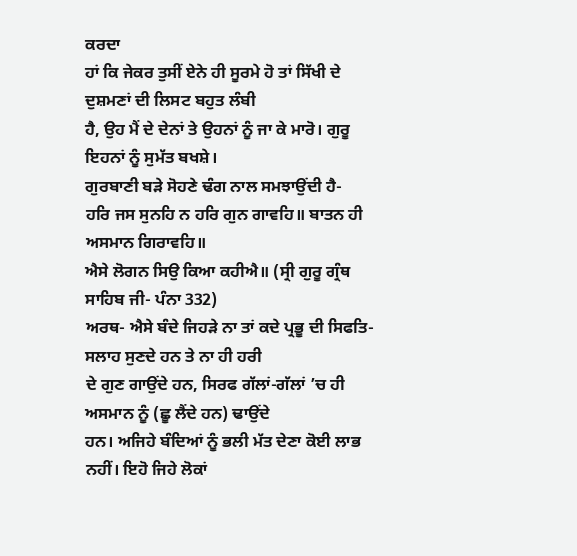ਕਰਦਾ
ਹਾਂ ਕਿ ਜੇਕਰ ਤੁਸੀਂ ਏਨੇ ਹੀ ਸੂਰਮੇ ਹੋ ਤਾਂ ਸਿੱਖੀ ਦੇ ਦੁਸ਼ਮਣਾਂ ਦੀ ਲਿਸਟ ਬਹੁਤ ਲੰਬੀ
ਹੈ, ਉਹ ਮੈਂ ਦੇ ਦੇਨਾਂ ਤੇ ਉਹਨਾਂ ਨੂੰ ਜਾ ਕੇ ਮਾਰੋ। ਗੁਰੂ ਇਹਨਾਂ ਨੂੰ ਸੁਮੱਤ ਬਖਸ਼ੇ।
ਗੁਰਬਾਣੀ ਬੜੇ ਸੋਹਣੇ ਢੰਗ ਨਾਲ ਸਮਝਾਉਂਦੀ ਹੈ-
ਹਰਿ ਜਸ ਸੁਨਹਿ ਨ ਹਰਿ ਗੁਨ ਗਾਵਹਿ॥ ਬਾਤਨ ਹੀ ਅਸਮਾਨ ਗਿਰਾਵਹਿ॥
ਐਸੇ ਲੋਗਨ ਸਿਉ ਕਿਆ ਕਹੀਐ॥ (ਸ੍ਰੀ ਗੁਰੂ ਗ੍ਰੰਥ ਸਾਹਿਬ ਜੀ- ਪੰਨਾ 332)
ਅਰਥ- ਐਸੇ ਬੰਦੇ ਜਿਹੜੇ ਨਾ ਤਾਂ ਕਦੇ ਪ੍ਰਭੂ ਦੀ ਸਿਫਤਿ-ਸਲਾਹ ਸੁਣਦੇ ਹਨ ਤੇ ਨਾ ਹੀ ਹਰੀ
ਦੇ ਗੁਣ ਗਾਉਂਦੇ ਹਨ, ਸਿਰਫ ਗੱਲਾਂ-ਗੱਲਾਂ ’ਚ ਹੀ ਅਸਮਾਨ ਨੂੰ (ਛੂ ਲੈਂਦੇ ਹਨ) ਢਾਉਂਦੇ
ਹਨ। ਅਜਿਹੇ ਬੰਦਿਆਂ ਨੂੰ ਭਲੀ ਮੱਤ ਦੇਣਾ ਕੋਈ ਲਾਭ ਨਹੀਂ। ਇਹੋ ਜਿਹੇ ਲੋਕਾਂ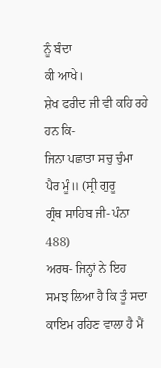ਨੂੰ ਬੰਦਾ
ਕੀ ਆਖੇ।
ਸ਼ੇਖ ਫਰੀਦ ਜੀ ਵੀ ਕਹਿ ਰਹੇ ਹਨ ਕਿ-
ਜਿਨਾ ਪਛਾਤਾ ਸਚੁ ਚੁੰਮਾ ਪੈਰ ਮੂੰ॥ (ਸ੍ਰੀ ਗੁਰੂ
ਗ੍ਰੰਥ ਸਾਹਿਬ ਜੀ- ਪੰਨਾ 488)
ਅਰਥ- ਜਿਨ੍ਹਾਂ ਨੇ ਇਹ ਸਮਝ ਲਿਆ ਹੈ ਕਿ ਤੂੰ ਸਦਾ
ਕਾਇਮ ਰਹਿਣ ਵਾਲਾ ਹੈ ਮੈਂ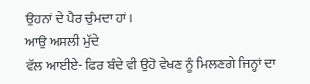ਉਹਨਾਂ ਦੇ ਪੈਰ ਚੁੰਮਦਾ ਹਾਂ।
ਆਉ ਅਸਲੀ ਮੁੱਦੇ
ਵੱਲ ਆਈਏ- ਫਿਰ ਬੰਦੇ ਵੀ ਉਹੋ ਵੇਖਣ ਨੂੰ ਮਿਲਣਗੇ ਜਿਨ੍ਹਾਂ ਦਾ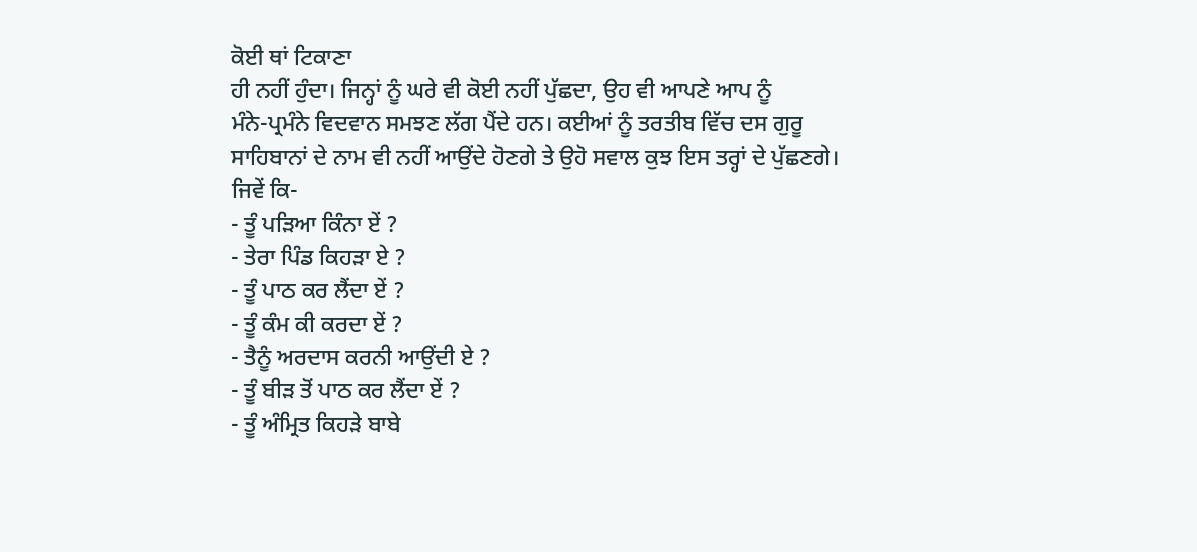ਕੋਈ ਥਾਂ ਟਿਕਾਣਾ
ਹੀ ਨਹੀਂ ਹੁੰਦਾ। ਜਿਨ੍ਹਾਂ ਨੂੰ ਘਰੇ ਵੀ ਕੋਈ ਨਹੀਂ ਪੁੱਛਦਾ, ਉਹ ਵੀ ਆਪਣੇ ਆਪ ਨੂੰ
ਮੰਨੇ-ਪ੍ਰਮੰਨੇ ਵਿਦਵਾਨ ਸਮਝਣ ਲੱਗ ਪੈਂਦੇ ਹਨ। ਕਈਆਂ ਨੂੰ ਤਰਤੀਬ ਵਿੱਚ ਦਸ ਗੁਰੂ
ਸਾਹਿਬਾਨਾਂ ਦੇ ਨਾਮ ਵੀ ਨਹੀਂ ਆਉਂਦੇ ਹੋਣਗੇ ਤੇ ਉਹੋ ਸਵਾਲ ਕੁਝ ਇਸ ਤਰ੍ਹਾਂ ਦੇ ਪੁੱਛਣਗੇ।
ਜਿਵੇਂ ਕਿ-
- ਤੂੰ ਪੜਿਆ ਕਿੰਨਾ ਏਂ ?
- ਤੇਰਾ ਪਿੰਡ ਕਿਹੜਾ ਏ ?
- ਤੂੰ ਪਾਠ ਕਰ ਲੈਂਦਾ ਏਂ ?
- ਤੂੰ ਕੰਮ ਕੀ ਕਰਦਾ ਏਂ ?
- ਤੈਨੂੰ ਅਰਦਾਸ ਕਰਨੀ ਆਉਂਦੀ ਏ ?
- ਤੂੰ ਬੀੜ ਤੋਂ ਪਾਠ ਕਰ ਲੈਂਦਾ ਏਂ ?
- ਤੂੰ ਅੰਮ੍ਰਿਤ ਕਿਹੜੇ ਬਾਬੇ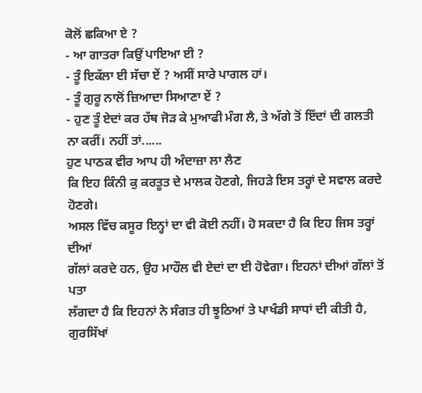ਕੋਲੋਂ ਛਕਿਆ ਏ ?
- ਆ ਗਾਤਰਾ ਕਿਉਂ ਪਾਇਆ ਈ ?
- ਤੂੰ ਇਕੱਲਾ ਈ ਸੱਚਾ ਏਂ ? ਅਸੀਂ ਸਾਰੇ ਪਾਗਲ ਹਾਂ।
- ਤੂੰ ਗੁਰੂ ਨਾਲੋਂ ਜ਼ਿਆਦਾ ਸਿਆਣਾ ਏਂ ?
- ਹੁਣ ਤੂੰ ਏਦਾਂ ਕਰ ਹੱਥ ਜੋੜ ਕੇ ਮੁਆਫੀ ਮੰਗ ਲੈ, ਤੇ ਅੱਗੇ ਤੋਂ ਇੱਦਾਂ ਦੀ ਗਲਤੀ
ਨਾ ਕਰੀਂ। ਨਹੀਂ ਤਾਂ......
ਹੁਣ ਪਾਠਕ ਵੀਰ ਆਪ ਹੀ ਅੰਦਾਜ਼ਾ ਲਾ ਲੈਣ
ਕਿ ਇਹ ਕਿੰਨੀ ਕੁ ਕਰਤੂਤ ਦੇ ਮਾਲਕ ਹੋਣਗੇ, ਜਿਹੜੇ ਇਸ ਤਰ੍ਹਾਂ ਦੇ ਸਵਾਲ ਕਰਦੇ ਹੋਣਗੇ।
ਅਸਲ ਵਿੱਚ ਕਸੂਰ ਇਨ੍ਹਾਂ ਦਾ ਵੀ ਕੋਈ ਨਹੀਂ। ਹੋ ਸਕਦਾ ਹੈ ਕਿ ਇਹ ਜਿਸ ਤਰ੍ਹਾਂ ਦੀਆਂ
ਗੱਲਾਂ ਕਰਦੇ ਹਨ, ਉਹ ਮਾਹੌਲ ਵੀ ਏਦਾਂ ਦਾ ਈ ਹੋਵੇਗਾ। ਇਹਨਾਂ ਦੀਆਂ ਗੱਲਾਂ ਤੋਂ ਪਤਾ
ਲੱਗਦਾ ਹੈ ਕਿ ਇਹਨਾਂ ਨੇ ਸੰਗਤ ਹੀ ਝੂਠਿਆਂ ਤੇ ਪਾਖੰਡੀ ਸਾਧਾਂ ਦੀ ਕੀਤੀ ਹੈ, ਗੁਰਸਿੱਖਾਂ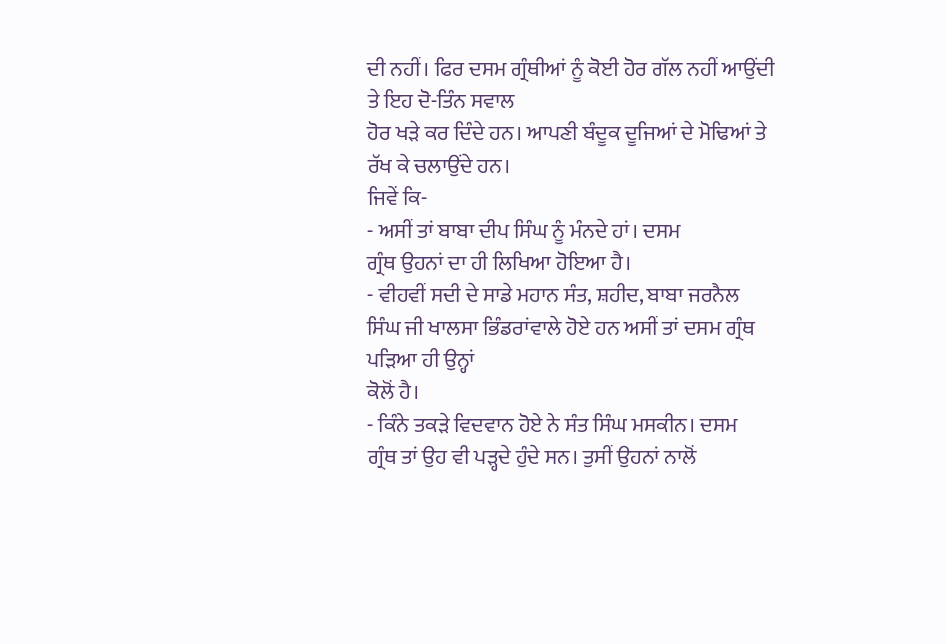ਦੀ ਨਹੀਂ। ਫਿਰ ਦਸਮ ਗ੍ਰੰਥੀਆਂ ਨੂੰ ਕੋਈ ਹੋਰ ਗੱਲ ਨਹੀਂ ਆਉਂਦੀ ਤੇ ਇਹ ਦੋ-ਤਿੰਨ ਸਵਾਲ
ਹੋਰ ਖੜੇ ਕਰ ਦਿੰਦੇ ਹਨ। ਆਪਣੀ ਬੰਦੂਕ ਦੂਜਿਆਂ ਦੇ ਮੋਢਿਆਂ ਤੇ ਰੱਖ ਕੇ ਚਲਾਉਂਦੇ ਹਨ।
ਜਿਵੇਂ ਕਿ-
- ਅਸੀਂ ਤਾਂ ਬਾਬਾ ਦੀਪ ਸਿੰਘ ਨੂੰ ਮੰਨਦੇ ਹਾਂ। ਦਸਮ
ਗ੍ਰੰਥ ਉਹਨਾਂ ਦਾ ਹੀ ਲਿਖਿਆ ਹੋਇਆ ਹੈ।
- ਵੀਹਵੀਂ ਸਦੀ ਦੇ ਸਾਡੇ ਮਹਾਨ ਸੰਤ, ਸ਼ਹੀਦ, ਬਾਬਾ ਜਰਨੈਲ
ਸਿੰਘ ਜੀ ਖਾਲਸਾ ਭਿੰਡਰਾਂਵਾਲੇ ਹੋਏ ਹਨ ਅਸੀਂ ਤਾਂ ਦਸਮ ਗ੍ਰੰਥ ਪੜਿਆ ਹੀ ਉਨ੍ਹਾਂ
ਕੋਲੋਂ ਹੈ।
- ਕਿੰਨੇ ਤਕੜੇ ਵਿਦਵਾਨ ਹੋਏ ਨੇ ਸੰਤ ਸਿੰਘ ਮਸਕੀਨ। ਦਸਮ
ਗ੍ਰੰਥ ਤਾਂ ਉਹ ਵੀ ਪੜ੍ਹਦੇ ਹੁੰਦੇ ਸਨ। ਤੁਸੀਂ ਉਹਨਾਂ ਨਾਲੋਂ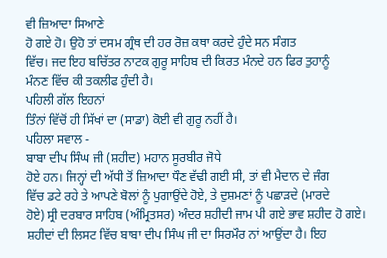ਵੀ ਜ਼ਿਆਦਾ ਸਿਆਣੇ
ਹੋ ਗਏ ਹੋ। ਉਹੋ ਤਾਂ ਦਸਮ ਗ੍ਰੰਥ ਦੀ ਹਰ ਰੋਜ਼ ਕਥਾ ਕਰਦੇ ਹੁੰਦੇ ਸਨ ਸੰਗਤ
ਵਿੱਚ। ਜਦ ਇਹ ਬਚਿੱਤਰ ਨਾਟਕ ਗੁਰੂ ਸਾਹਿਬ ਦੀ ਕਿਰਤ ਮੰਨਦੇ ਹਨ ਫਿਰ ਤੁਹਾਨੂੰ
ਮੰਨਣ ਵਿੱਚ ਕੀ ਤਕਲੀਫ ਹੁੰਦੀ ਹੈ।
ਪਹਿਲੀ ਗੱਲ ਇਹਨਾਂ
ਤਿੰਨਾਂ ਵਿੱਚੋਂ ਹੀ ਸਿੱਖਾਂ ਦਾ (ਸਾਡਾ) ਕੋਈ ਵੀ ਗੁਰੂ ਨਹੀਂ ਹੈ।
ਪਹਿਲਾ ਸਵਾਲ -
ਬਾਬਾ ਦੀਪ ਸਿੰਘ ਜੀ (ਸ਼ਹੀਦ) ਮਹਾਨ ਸੂਰਬੀਰ ਜੋਧੇ
ਹੋਏ ਹਨ। ਜਿਨ੍ਹਾਂ ਦੀ ਅੱਧੀ ਤੋਂ ਜ਼ਿਆਦਾ ਧੌਣ ਵੱਢੀ ਗਈ ਸੀ, ਤਾਂ ਵੀ ਮੈਦਾਨ ਦੇ ਜੰਗ
ਵਿੱਚ ਡਟੇ ਰਹੇ ਤੇ ਆਪਣੇ ਬੋਲਾਂ ਨੂੰ ਪੁਗਾਉਂਦੇ ਹੋਏ, ਤੇ ਦੁਸ਼ਮਣਾਂ ਨੂੰ ਪਛਾੜਦੇ (ਮਾਰਦੇ
ਹੋਏ) ਸ੍ਰੀ ਦਰਬਾਰ ਸਾਹਿਬ (ਅੰਮ੍ਰਿਤਸਰ) ਅੰਦਰ ਸ਼ਹੀਦੀ ਜਾਮ ਪੀ ਗਏ ਭਾਵ ਸ਼ਹੀਦ ਹੋ ਗਏ।
ਸ਼ਹੀਦਾਂ ਦੀ ਲਿਸਟ ਵਿੱਚ ਬਾਬਾ ਦੀਪ ਸਿੰਘ ਜੀ ਦਾ ਸਿਰਮੌਰ ਨਾਂ ਆਉਂਦਾ ਹੈ। ਇਹ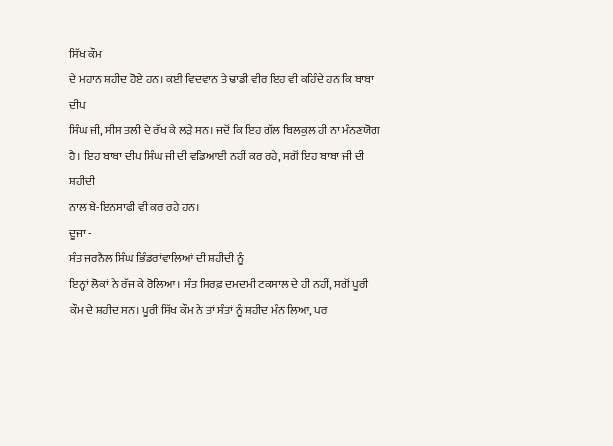ਸਿੱਖ ਕੌਮ
ਦੇ ਮਹਾਨ ਸ਼ਹੀਦ ਹੋਏ ਹਨ। ਕਈ ਵਿਦਵਾਨ ਤੇ ਢਾਡੀ ਵੀਰ ਇਹ ਵੀ ਕਹਿੰਦੇ ਹਨ ਕਿ ਬਾਬਾ ਦੀਪ
ਸਿੰਘ ਜੀ, ਸੀਸ ਤਲੀ ਦੇ ਰੱਖ ਕੇ ਲੜੇ ਸਨ। ਜਦੋਂ ਕਿ ਇਹ ਗੱਲ ਬਿਲਕੁਲ ਹੀ ਨਾ ਮੰਨਣਯੋਗ
ਹੈ। ਇਹ ਬਾਬਾ ਦੀਪ ਸਿੰਘ ਜੀ ਦੀ ਵਡਿਆਈ ਨਹੀਂ ਕਰ ਰਹੇ, ਸਗੋਂ ਇਹ ਬਾਬਾ ਜੀ ਦੀ ਸ਼ਹੀਦੀ
ਨਾਲ ਬੇ-ਇਨਸਾਫੀ ਵੀ ਕਰ ਰਹੇ ਹਨ।
ਦੂਜਾ -
ਸੰਤ ਜਰਨੈਲ ਸਿੰਘ ਭਿੰਡਰਾਂਵਾਲਿਆਂ ਦੀ ਸ਼ਹੀਦੀ ਨੂੰ
ਇਨ੍ਹਾਂ ਲੋਕਾਂ ਨੇ ਰੱਜ ਕੇ ਰੋਲਿਆ। ਸੰਤ ਸਿਰਫ਼ ਦਮਦਮੀ ਟਕਸਾਲ ਦੇ ਹੀ ਨਹੀਂ, ਸਗੋਂ ਪੂਰੀ
ਕੌਮ ਦੇ ਸ਼ਹੀਦ ਸਨ। ਪੂਰੀ ਸਿੱਖ ਕੌਮ ਨੇ ਤਾਂ ਸੰਤਾਂ ਨੂੰ ਸ਼ਹੀਦ ਮੰਨ ਲਿਆ, ਪਰ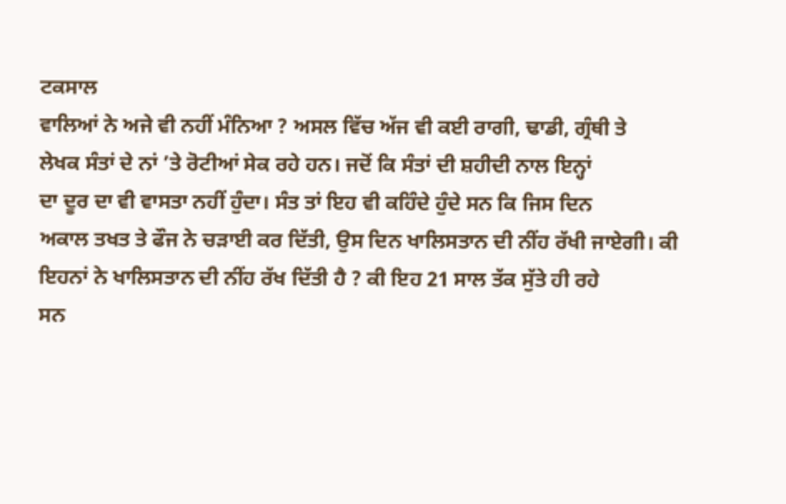ਟਕਸਾਲ
ਵਾਲਿਆਂ ਨੇ ਅਜੇ ਵੀ ਨਹੀਂ ਮੰਨਿਆ ? ਅਸਲ ਵਿੱਚ ਅੱਜ ਵੀ ਕਈ ਰਾਗੀ, ਢਾਡੀ, ਗ੍ਰੰਥੀ ਤੇ
ਲੇਖਕ ਸੰਤਾਂ ਦੇ ਨਾਂ ’ਤੇ ਰੋਟੀਆਂ ਸੇਕ ਰਹੇ ਹਨ। ਜਦੋਂ ਕਿ ਸੰਤਾਂ ਦੀ ਸ਼ਹੀਦੀ ਨਾਲ ਇਨ੍ਹਾਂ
ਦਾ ਦੂਰ ਦਾ ਵੀ ਵਾਸਤਾ ਨਹੀਂ ਹੁੰਦਾ। ਸੰਤ ਤਾਂ ਇਹ ਵੀ ਕਹਿੰਦੇ ਹੁੰਦੇ ਸਨ ਕਿ ਜਿਸ ਦਿਨ
ਅਕਾਲ ਤਖਤ ਤੇ ਫੌਜ ਨੇ ਚੜਾਈ ਕਰ ਦਿੱਤੀ, ਉਸ ਦਿਨ ਖਾਲਿਸਤਾਨ ਦੀ ਨੀਂਹ ਰੱਖੀ ਜਾਏਗੀ। ਕੀ
ਇਹਨਾਂ ਨੇ ਖਾਲਿਸਤਾਨ ਦੀ ਨੀਂਹ ਰੱਖ ਦਿੱਤੀ ਹੈ ? ਕੀ ਇਹ 21 ਸਾਲ ਤੱਕ ਸੁੱਤੇ ਹੀ ਰਹੇ
ਸਨ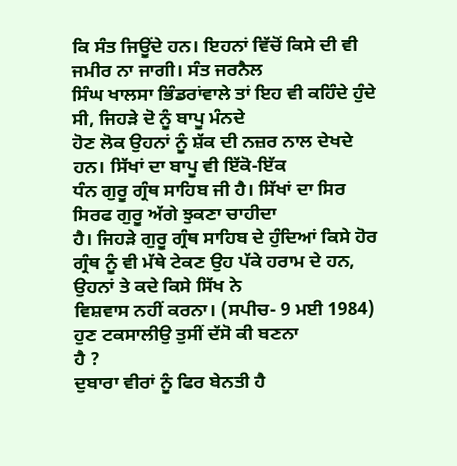ਕਿ ਸੰਤ ਜਿਊਂਦੇ ਹਨ। ਇਹਨਾਂ ਵਿੱਚੋਂ ਕਿਸੇ ਦੀ ਵੀ ਜਮੀਰ ਨਾ ਜਾਗੀ। ਸੰਤ ਜਰਨੈਲ
ਸਿੰਘ ਖਾਲਸਾ ਭਿੰਡਰਾਂਵਾਲੇ ਤਾਂ ਇਹ ਵੀ ਕਹਿੰਦੇ ਹੁੰਦੇ ਸੀ, ਜਿਹੜੇ ਦੋ ਨੂੰ ਬਾਪੂ ਮੰਨਦੇ
ਹੋਣ ਲੋਕ ਉਹਨਾਂ ਨੂੰ ਸ਼ੱਕ ਦੀ ਨਜ਼ਰ ਨਾਲ ਦੇਖਦੇ ਹਨ। ਸਿੱਖਾਂ ਦਾ ਬਾਪੂ ਵੀ ਇੱਕੋ-ਇੱਕ
ਧੰਨ ਗੁਰੂ ਗ੍ਰੰਥ ਸਾਹਿਬ ਜੀ ਹੈ। ਸਿੱਖਾਂ ਦਾ ਸਿਰ ਸਿਰਫ ਗੁਰੂ ਅੱਗੇ ਝੁਕਣਾ ਚਾਹੀਦਾ
ਹੈ। ਜਿਹੜੇ ਗੁਰੂ ਗ੍ਰੰਥ ਸਾਹਿਬ ਦੇ ਹੁੰਦਿਆਂ ਕਿਸੇ ਹੋਰ
ਗ੍ਰੰਥ ਨੂੰ ਵੀ ਮੱਥੇ ਟੇਕਣ ਉਹ ਪੱਕੇ ਹਰਾਮ ਦੇ ਹਨ, ਉਹਨਾਂ ਤੇ ਕਦੇ ਕਿਸੇ ਸਿੱਖ ਨੇ
ਵਿਸ਼ਵਾਸ ਨਹੀਂ ਕਰਨਾ। (ਸਪੀਚ- 9 ਮਈ 1984)
ਹੁਣ ਟਕਸਾਲੀਉ ਤੁਸੀਂ ਦੱਸੋ ਕੀ ਬਣਨਾ
ਹੈ ?
ਦੁਬਾਰਾ ਵੀਰਾਂ ਨੂੰ ਫਿਰ ਬੇਨਤੀ ਹੈ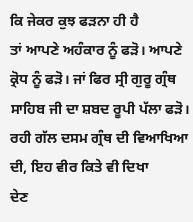ਕਿ ਜੇਕਰ ਕੁਝ ਫੜਨਾ ਹੀ ਹੈ
ਤਾਂ ਆਪਣੇ ਅਹੰਕਾਰ ਨੂੰ ਫੜੋ। ਆਪਣੇ ਕ੍ਰੋਧ ਨੂੰ ਫੜੋ। ਜਾਂ ਫਿਰ ਸ੍ਰੀ ਗੁਰੂ ਗ੍ਰੰਥ
ਸਾਹਿਬ ਜੀ ਦਾ ਸ਼ਬਦ ਰੂਪੀ ਪੱਲਾ ਫੜੋ।
ਰਹੀ ਗੱਲ ਦਸਮ ਗ੍ਰੰਥ ਦੀ ਵਿਆਖਿਆ ਦੀ, ਇਹ ਵੀਰ ਕਿਤੇ ਵੀ ਦਿਖਾ
ਦੇਣ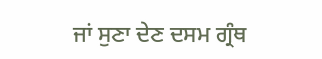ਜਾਂ ਸੁਣਾ ਦੇਣ ਦਸਮ ਗ੍ਰੰਥ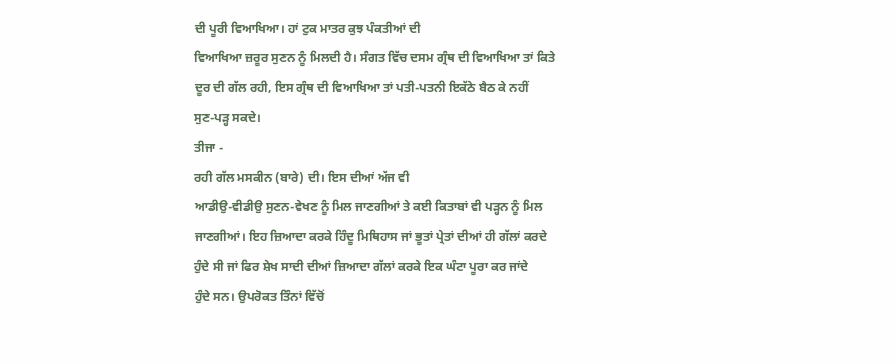ਦੀ ਪੂਰੀ ਵਿਆਖਿਆ। ਹਾਂ ਟੁਕ ਮਾਤਰ ਕੁਝ ਪੰਕਤੀਆਂ ਦੀ
ਵਿਆਖਿਆ ਜ਼ਰੂਰ ਸੁਣਨ ਨੂੰ ਮਿਲਦੀ ਹੈ। ਸੰਗਤ ਵਿੱਚ ਦਸਮ ਗ੍ਰੰਥ ਦੀ ਵਿਆਖਿਆ ਤਾਂ ਕਿਤੇ
ਦੂਰ ਦੀ ਗੱਲ ਰਹੀ, ਇਸ ਗ੍ਰੰਥ ਦੀ ਵਿਆਖਿਆ ਤਾਂ ਪਤੀ-ਪਤਨੀ ਇਕੱਠੇ ਬੈਠ ਕੇ ਨਹੀਂ
ਸੁਣ-ਪੜ੍ਹ ਸਕਦੇ।
ਤੀਜਾ -
ਰਹੀ ਗੱਲ ਮਸਕੀਨ (ਬਾਰੇ) ਦੀ। ਇਸ ਦੀਆਂ ਅੱਜ ਵੀ
ਆਡੀਉ-ਵੀਡੀਉ ਸੁਣਨ-ਵੇਖਣ ਨੂੰ ਮਿਲ ਜਾਣਗੀਆਂ ਤੇ ਕਈ ਕਿਤਾਬਾਂ ਵੀ ਪੜ੍ਹਨ ਨੂੰ ਮਿਲ
ਜਾਣਗੀਆਂ। ਇਹ ਜ਼ਿਆਦਾ ਕਰਕੇ ਹਿੰਦੂ ਮਿਥਿਹਾਸ ਜਾਂ ਭੂਤਾਂ ਪ੍ਰੇਤਾਂ ਦੀਆਂ ਹੀ ਗੱਲਾਂ ਕਰਦੇ
ਹੁੰਦੇ ਸੀ ਜਾਂ ਫਿਰ ਸ਼ੇਖ ਸਾਦੀ ਦੀਆਂ ਜ਼ਿਆਦਾ ਗੱਲਾਂ ਕਰਕੇ ਇਕ ਘੰਟਾ ਪੂਰਾ ਕਰ ਜਾਂਦੇ
ਹੁੰਦੇ ਸਨ। ਉਪਰੋਕਤ ਤਿੰਨਾਂ ਵਿੱਚੋਂ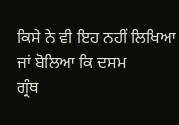ਕਿਸੇ ਨੇ ਵੀ ਇਹ ਨਹੀਂ ਲਿਖਿਆ ਜਾਂ ਬੋਲਿਆ ਕਿ ਦਸਮ
ਗ੍ਰੰਥ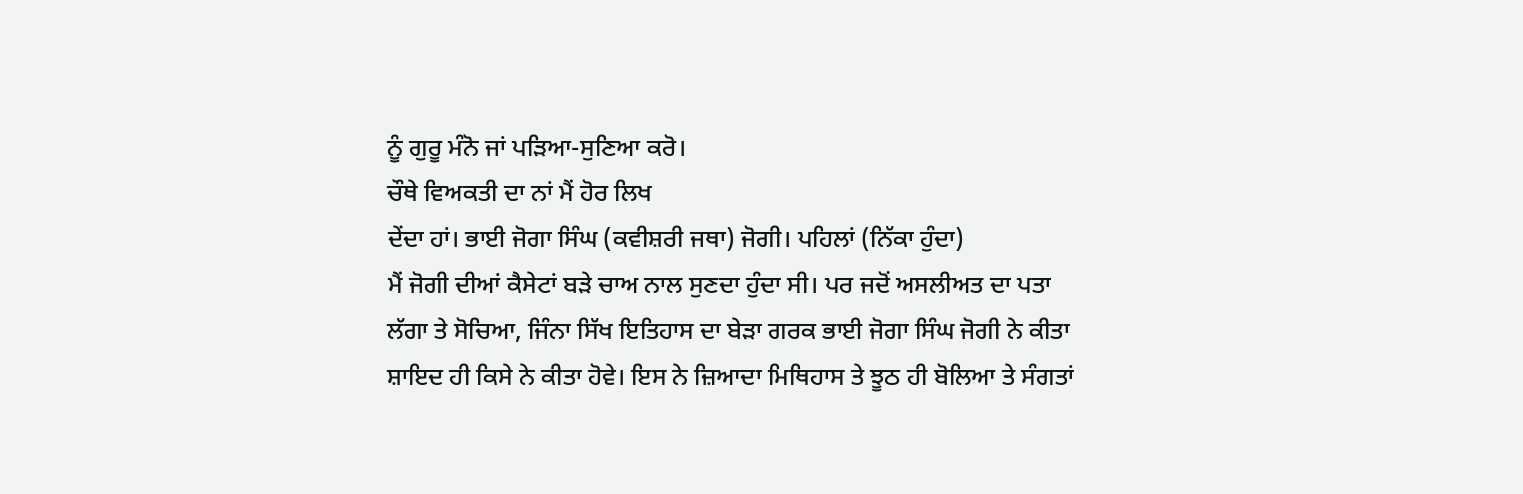ਨੂੰ ਗੁਰੂ ਮੰਨੋ ਜਾਂ ਪੜਿਆ-ਸੁਣਿਆ ਕਰੋ।
ਚੌਥੇ ਵਿਅਕਤੀ ਦਾ ਨਾਂ ਮੈਂ ਹੋਰ ਲਿਖ
ਦੇਂਦਾ ਹਾਂ। ਭਾਈ ਜੋਗਾ ਸਿੰਘ (ਕਵੀਸ਼ਰੀ ਜਥਾ) ਜੋਗੀ। ਪਹਿਲਾਂ (ਨਿੱਕਾ ਹੁੰਦਾ)
ਮੈਂ ਜੋਗੀ ਦੀਆਂ ਕੈਸੇਟਾਂ ਬੜੇ ਚਾਅ ਨਾਲ ਸੁਣਦਾ ਹੁੰਦਾ ਸੀ। ਪਰ ਜਦੋਂ ਅਸਲੀਅਤ ਦਾ ਪਤਾ
ਲੱਗਾ ਤੇ ਸੋਚਿਆ, ਜਿੰਨਾ ਸਿੱਖ ਇਤਿਹਾਸ ਦਾ ਬੇੜਾ ਗਰਕ ਭਾਈ ਜੋਗਾ ਸਿੰਘ ਜੋਗੀ ਨੇ ਕੀਤਾ
ਸ਼ਾਇਦ ਹੀ ਕਿਸੇ ਨੇ ਕੀਤਾ ਹੋਵੇ। ਇਸ ਨੇ ਜ਼ਿਆਦਾ ਮਿਥਿਹਾਸ ਤੇ ਝੂਠ ਹੀ ਬੋਲਿਆ ਤੇ ਸੰਗਤਾਂ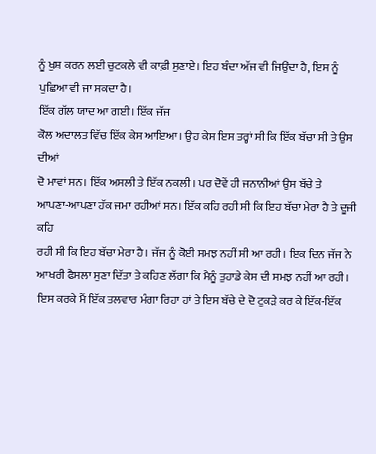ਨੂੰ ਖੁਸ਼ ਕਰਨ ਲਈ ਚੁਟਕਲੇ ਵੀ ਕਾਫ਼ੀ ਸੁਣਾਏ। ਇਹ ਬੰਦਾ ਅੱਜ ਵੀ ਜਿਉਂਦਾ ਹੈ, ਇਸ ਨੂੰ
ਪੁਛਿਆ ਵੀ ਜਾ ਸਕਦਾ ਹੈ।
ਇੱਕ ਗੱਲ ਯਾਦ ਆ ਗਈ। ਇੱਕ ਜੱਜ
ਕੋਲ ਅਦਾਲਤ ਵਿੱਚ ਇੱਕ ਕੇਸ ਆਇਆ। ਉਹ ਕੇਸ ਇਸ ਤਰ੍ਹਾਂ ਸੀ ਕਿ ਇੱਕ ਬੱਚਾ ਸੀ ਤੇ ਉਸ ਦੀਆਂ
ਦੋ ਮਾਵਾਂ ਸਨ। ਇੱਕ ਅਸਲੀ ਤੇ ਇੱਕ ਨਕਲੀ। ਪਰ ਦੋਵੇਂ ਹੀ ਜਨਾਨੀਆਂ ਉਸ ਬੱਚੇ ਤੇ
ਆਪਣਾ-ਆਪਣਾ ਹੱਕ ਜਮਾ ਰਹੀਆਂ ਸਨ। ਇੱਕ ਕਹਿ ਰਹੀ ਸੀ ਕਿ ਇਹ ਬੱਚਾ ਮੇਰਾ ਹੈ ਤੇ ਦੂਜੀ ਕਹਿ
ਰਹੀ ਸੀ ਕਿ ਇਹ ਬੱਚਾ ਮੇਰਾ ਹੈ। ਜੱਜ ਨੂੰ ਕੋਈ ਸਮਝ ਨਹੀਂ ਸੀ ਆ ਰਹੀ। ਇਕ ਦਿਨ ਜੱਜ ਨੇ
ਆਖਰੀ ਫੈਸਲਾ ਸੁਣਾ ਦਿੱਤਾ ਤੇ ਕਹਿਣ ਲੱਗਾ ਕਿ ਮੈਨੂੰ ਤੁਹਾਡੇ ਕੇਸ ਦੀ ਸਮਝ ਨਹੀਂ ਆ ਰਹੀ।
ਇਸ ਕਰਕੇ ਮੈਂ ਇੱਕ ਤਲਵਾਰ ਮੰਗਾ ਰਿਹਾ ਹਾਂ ਤੇ ਇਸ ਬੱਚੇ ਦੇ ਦੋ ਟੁਕੜੇ ਕਰ ਕੇ ਇੱਕ-ਇੱਕ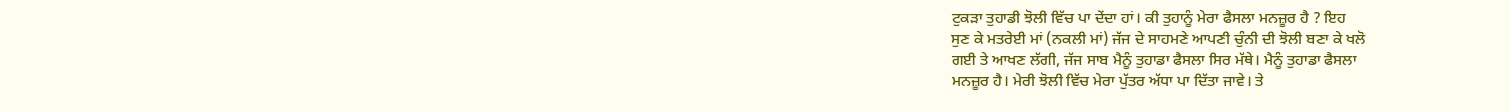ਟੁਕੜਾ ਤੁਹਾਡੀ ਝੋਲੀ ਵਿੱਚ ਪਾ ਦੇਂਦਾ ਹਾਂ। ਕੀ ਤੁਹਾਨੂੰ ਮੇਰਾ ਫੈਸਲਾ ਮਨਜ਼ੂਰ ਹੈ ? ਇਹ
ਸੁਣ ਕੇ ਮਤਰੇਈ ਮਾਂ (ਨਕਲੀ ਮਾਂ) ਜੱਜ ਦੇ ਸਾਹਮਣੇ ਆਪਣੀ ਚੁੰਨੀ ਦੀ ਝੋਲੀ ਬਣਾ ਕੇ ਖਲੋ
ਗਈ ਤੇ ਆਖਣ ਲੱਗੀ, ਜੱਜ ਸਾਬ ਮੈਨੂੰ ਤੁਹਾਡਾ ਫੈਸਲਾ ਸਿਰ ਮੱਥੇ। ਮੈਨੂੰ ਤੁਹਾਡਾ ਫੈਸਲਾ
ਮਨਜ਼ੂਰ ਹੈ। ਮੇਰੀ ਝੋਲੀ ਵਿੱਚ ਮੇਰਾ ਪੁੱਤਰ ਅੱਧਾ ਪਾ ਦਿੱਤਾ ਜਾਵੇ। ਤੇ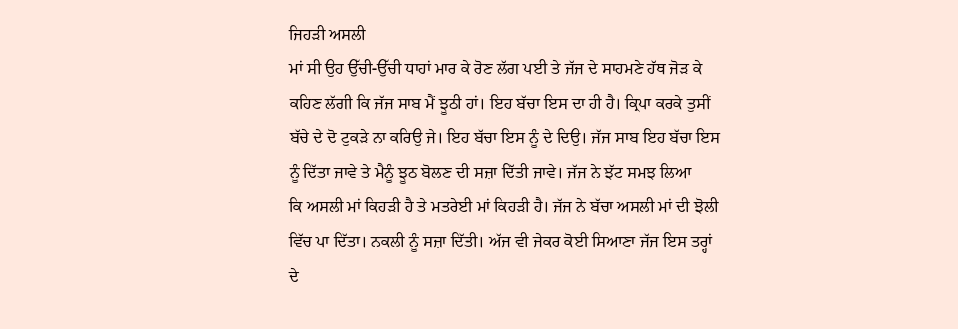ਜਿਹੜੀ ਅਸਲੀ
ਮਾਂ ਸੀ ਉਹ ਉੱਚੀ-ਉੱਚੀ ਧਾਹਾਂ ਮਾਰ ਕੇ ਰੋਣ ਲੱਗ ਪਈ ਤੇ ਜੱਜ ਦੇ ਸਾਹਮਣੇ ਹੱਥ ਜੋੜ ਕੇ
ਕਹਿਣ ਲੱਗੀ ਕਿ ਜੱਜ ਸਾਬ ਮੈਂ ਝੂਠੀ ਹਾਂ। ਇਹ ਬੱਚਾ ਇਸ ਦਾ ਹੀ ਹੈ। ਕ੍ਰਿਪਾ ਕਰਕੇ ਤੁਸੀਂ
ਬੱਚੇ ਦੇ ਦੋ ਟੁਕੜੇ ਨਾ ਕਰਿਉ ਜੇ। ਇਹ ਬੱਚਾ ਇਸ ਨੂੰ ਦੇ ਦਿਉ। ਜੱਜ ਸਾਬ ਇਹ ਬੱਚਾ ਇਸ
ਨੂੰ ਦਿੱਤਾ ਜਾਵੇ ਤੇ ਮੈਨੂੰ ਝੂਠ ਬੋਲਣ ਦੀ ਸਜ਼ਾ ਦਿੱਤੀ ਜਾਵੇ। ਜੱਜ ਨੇ ਝੱਟ ਸਮਝ ਲਿਆ
ਕਿ ਅਸਲੀ ਮਾਂ ਕਿਹੜੀ ਹੈ ਤੇ ਮਤਰੇਈ ਮਾਂ ਕਿਹੜੀ ਹੈ। ਜੱਜ ਨੇ ਬੱਚਾ ਅਸਲੀ ਮਾਂ ਦੀ ਝੋਲੀ
ਵਿੱਚ ਪਾ ਦਿੱਤਾ। ਨਕਲੀ ਨੂੰ ਸਜ਼ਾ ਦਿੱਤੀ। ਅੱਜ ਵੀ ਜੇਕਰ ਕੋਈ ਸਿਆਣਾ ਜੱਜ ਇਸ ਤਰ੍ਹਾਂ
ਦੇ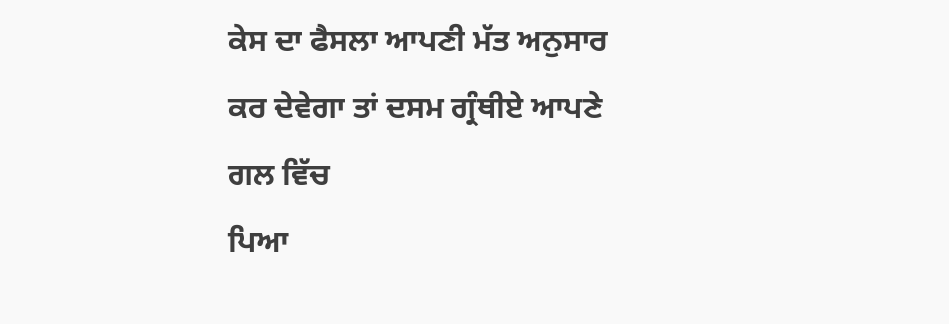ਕੇਸ ਦਾ ਫੈਸਲਾ ਆਪਣੀ ਮੱਤ ਅਨੁਸਾਰ ਕਰ ਦੇਵੇਗਾ ਤਾਂ ਦਸਮ ਗ੍ਰੰਥੀਏ ਆਪਣੇ ਗਲ ਵਿੱਚ
ਪਿਆ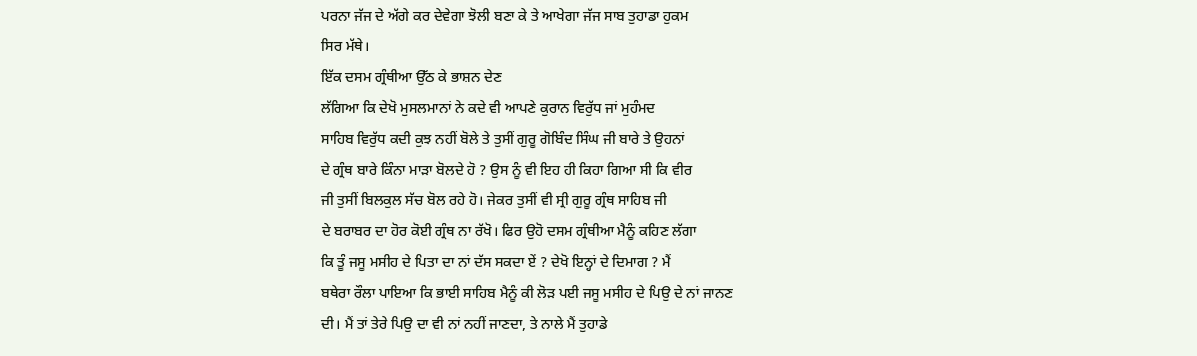ਪਰਨਾ ਜੱਜ ਦੇ ਅੱਗੇ ਕਰ ਦੇਵੇਗਾ ਝੋਲੀ ਬਣਾ ਕੇ ਤੇ ਆਖੇਗਾ ਜੱਜ ਸਾਬ ਤੁਹਾਡਾ ਹੁਕਮ
ਸਿਰ ਮੱਥੇ।
ਇੱਕ ਦਸਮ ਗ੍ਰੰਥੀਆ ਉੱਠ ਕੇ ਭਾਸ਼ਨ ਦੇਣ
ਲੱਗਿਆ ਕਿ ਦੇਖੋ ਮੁਸਲਮਾਨਾਂ ਨੇ ਕਦੇ ਵੀ ਆਪਣੇ ਕੁਰਾਨ ਵਿਰੁੱਧ ਜਾਂ ਮੁਹੰਮਦ
ਸਾਹਿਬ ਵਿਰੁੱਧ ਕਦੀ ਕੁਝ ਨਹੀਂ ਬੋਲੇ ਤੇ ਤੁਸੀਂ ਗੁਰੂ ਗੋਬਿੰਦ ਸਿੰਘ ਜੀ ਬਾਰੇ ਤੇ ਉਹਨਾਂ
ਦੇ ਗ੍ਰੰਥ ਬਾਰੇ ਕਿੰਨਾ ਮਾੜਾ ਬੋਲਦੇ ਹੋ ? ਉਸ ਨੂੰ ਵੀ ਇਹ ਹੀ ਕਿਹਾ ਗਿਆ ਸੀ ਕਿ ਵੀਰ
ਜੀ ਤੁਸੀਂ ਬਿਲਕੁਲ ਸੱਚ ਬੋਲ ਰਹੇ ਹੋ। ਜੇਕਰ ਤੁਸੀਂ ਵੀ ਸ੍ਰੀ ਗੁਰੂ ਗ੍ਰੰਥ ਸਾਹਿਬ ਜੀ
ਦੇ ਬਰਾਬਰ ਦਾ ਹੋਰ ਕੋਈ ਗ੍ਰੰਥ ਨਾ ਰੱਖੋ। ਫਿਰ ਉਹੋ ਦਸਮ ਗ੍ਰੰਥੀਆ ਮੈਨੂੰ ਕਹਿਣ ਲੱਗਾ
ਕਿ ਤੂੰ ਜਸੂ ਮਸੀਹ ਦੇ ਪਿਤਾ ਦਾ ਨਾਂ ਦੱਸ ਸਕਦਾ ਏਂ ? ਦੇਖੋ ਇਨ੍ਹਾਂ ਦੇ ਦਿਮਾਗ ? ਮੈਂ
ਬਥੇਰਾ ਰੌਲਾ ਪਾਇਆ ਕਿ ਭਾਈ ਸਾਹਿਬ ਮੈਨੂੰ ਕੀ ਲੋੜ ਪਈ ਜਸੂ ਮਸੀਹ ਦੇ ਪਿਉ ਦੇ ਨਾਂ ਜਾਨਣ
ਦੀ। ਮੈਂ ਤਾਂ ਤੇਰੇ ਪਿਉ ਦਾ ਵੀ ਨਾਂ ਨਹੀਂ ਜਾਣਦਾ, ਤੇ ਨਾਲੇ ਮੈਂ ਤੁਹਾਡੇ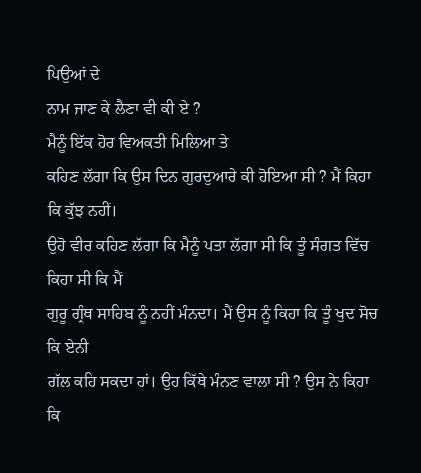ਪਿਉਆਂ ਦੇ
ਨਾਮ ਜਾਣ ਕੇ ਲੈਣਾ ਵੀ ਕੀ ਏ ?
ਮੈਨੂੰ ਇੱਕ ਹੋਰ ਵਿਅਕਤੀ ਮਿਲਿਆ ਤੇ
ਕਹਿਣ ਲੱਗਾ ਕਿ ਉਸ ਦਿਨ ਗੁਰਦੁਆਰੇ ਕੀ ਹੋਇਆ ਸੀ ? ਮੈਂ ਕਿਹਾ ਕਿ ਕੁੱਝ ਨਹੀਂ।
ਉਹੋ ਵੀਰ ਕਹਿਣ ਲੱਗਾ ਕਿ ਮੈਨੂੰ ਪਤਾ ਲੱਗਾ ਸੀ ਕਿ ਤੂੰ ਸੰਗਤ ਵਿੱਚ ਕਿਹਾ ਸੀ ਕਿ ਮੈਂ
ਗੁਰੂ ਗ੍ਰੰਥ ਸਾਹਿਬ ਨੂੰ ਨਹੀਂ ਮੰਨਦਾ। ਮੈਂ ਉਸ ਨੂੰ ਕਿਹਾ ਕਿ ਤੂੰ ਖੁਦ ਸੋਚ ਕਿ ਏਨੀ
ਗੱਲ ਕਹਿ ਸਕਦਾ ਹਾਂ। ਉਹ ਕਿੱਥੇ ਮੰਨਣ ਵਾਲਾ ਸੀ ? ਉਸ ਨੇ ਕਿਹਾ ਕਿ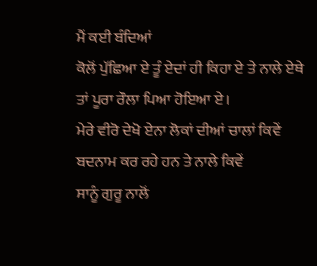ਮੈਂ ਕਈ ਬੰਦਿਆਂ
ਕੋਲੋਂ ਪੁੱਛਿਆ ਏ ਤੂੰ ਏਦਾਂ ਹੀ ਕਿਹਾ ਏ ਤੇ ਨਾਲੇ ਏਥੇ ਤਾਂ ਪੂਰਾ ਰੌਲਾ ਪਿਆ ਹੋਇਆ ਏ।
ਮੇਰੇ ਵੀਰੋ ਦੇਖੋ ਏਨਾ ਲੋਕਾਂ ਦੀਆਂ ਚਾਲਾਂ ਕਿਵੇਂ ਬਦਨਾਮ ਕਰ ਰਹੇ ਹਨ ਤੇ ਨਾਲੇ ਕਿਵੇਂ
ਸਾਨੂੰ ਗੁਰੂ ਨਾਲੋਂ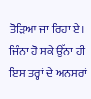ਤੋੜਿਆ ਜਾ ਰਿਹਾ ਏ। ਜਿੰਨਾ ਹੋ ਸਕੇ ਉੱਨਾ ਹੀ ਇਸ ਤਰ੍ਹਾਂ ਦੇ ਅਨਸਰਾਂ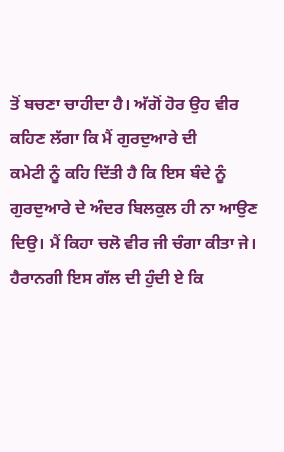ਤੋਂ ਬਚਣਾ ਚਾਹੀਦਾ ਹੈ। ਅੱਗੋਂ ਹੋਰ ਉਹ ਵੀਰ ਕਹਿਣ ਲੱਗਾ ਕਿ ਮੈਂ ਗੁਰਦੁਆਰੇ ਦੀ
ਕਮੇਟੀ ਨੂੰ ਕਹਿ ਦਿੱਤੀ ਹੈ ਕਿ ਇਸ ਬੰਦੇ ਨੂੰ ਗੁਰਦੁਆਰੇ ਦੇ ਅੰਦਰ ਬਿਲਕੁਲ ਹੀ ਨਾ ਆਉਣ
ਦਿਉ। ਮੈਂ ਕਿਹਾ ਚਲੋ ਵੀਰ ਜੀ ਚੰਗਾ ਕੀਤਾ ਜੇ। ਹੈਰਾਨਗੀ ਇਸ ਗੱਲ ਦੀ ਹੁੰਦੀ ਏ ਕਿ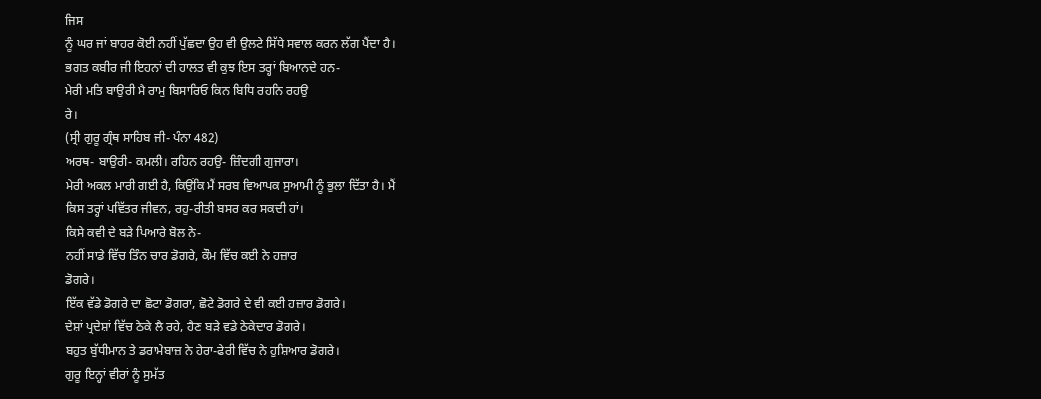ਜਿਸ
ਨੂੰ ਘਰ ਜਾਂ ਬਾਹਰ ਕੋਈ ਨਹੀਂ ਪੁੱਛਦਾ ਉਹ ਵੀ ਉਲਟੇ ਸਿੱਧੇ ਸਵਾਲ ਕਰਨ ਲੱਗ ਪੈਂਦਾ ਹੈ।
ਭਗਤ ਕਬੀਰ ਜੀ ਇਹਨਾਂ ਦੀ ਹਾਲਤ ਵੀ ਕੁਝ ਇਸ ਤਰ੍ਹਾਂ ਬਿਆਨਦੇ ਹਨ-
ਮੇਰੀ ਮਤਿ ਬਾਉਰੀ ਮੈ ਰਾਮੁ ਬਿਸਾਰਿਓ ਕਿਨ ਬਿਧਿ ਰਹਨਿ ਰਹਉ
ਰੇ।
(ਸ੍ਰੀ ਗੁਰੂ ਗ੍ਰੰਥ ਸਾਹਿਬ ਜੀ- ਪੰਨਾ 482)
ਅਰਥ- ਬਾਉਰੀ- ਕਮਲੀ। ਰਹਿਨ ਰਹਉ- ਜ਼ਿੰਦਗੀ ਗੁਜਾਰਾ।
ਮੇਰੀ ਅਕਲ ਮਾਰੀ ਗਈ ਹੈ, ਕਿਉਂਕਿ ਮੈਂ ਸਰਬ ਵਿਆਪਕ ਸੁਆਮੀ ਨੂੰ ਭੁਲਾ ਦਿੱਤਾ ਹੈ। ਮੈਂ
ਕਿਸ ਤਰ੍ਹਾਂ ਪਵਿੱਤਰ ਜੀਵਨ, ਰਹੁ-ਰੀਤੀ ਬਸਰ ਕਰ ਸਕਦੀ ਹਾਂ।
ਕਿਸੇ ਕਵੀ ਦੇ ਬੜੇ ਪਿਆਰੇ ਬੋਲ ਨੇ-
ਨਹੀਂ ਸਾਡੇ ਵਿੱਚ ਤਿੰਨ ਚਾਰ ਡੋਗਰੇ, ਕੌਮ ਵਿੱਚ ਕਈ ਨੇ ਹਜ਼ਾਰ
ਡੋਗਰੇ।
ਇੱਕ ਵੱਡੇ ਡੋਗਰੇ ਦਾ ਛੋਟਾ ਡੋਗਰਾ, ਛੋਟੇ ਡੋਗਰੇ ਦੇ ਵੀ ਕਈ ਹਜ਼ਾਰ ਡੋਗਰੇ।
ਦੇਸ਼ਾਂ ਪ੍ਰਦੇਸ਼ਾਂ ਵਿੱਚ ਠੇਕੇ ਲੈ ਰਹੇ, ਹੈਣ ਬੜੇ ਵਡੇ ਠੇਕੇਦਾਰ ਡੋਗਰੇ।
ਬਹੁਤ ਬੁੱਧੀਮਾਨ ਤੇ ਡਰਾਮੇਬਾਜ਼ ਨੇ ਹੇਰਾ-ਫੇਰੀ ਵਿੱਚ ਨੇ ਹੁਸ਼ਿਆਰ ਡੋਗਰੇ।
ਗੁਰੂ ਇਨ੍ਹਾਂ ਵੀਰਾਂ ਨੂੰ ਸੁਮੱਤ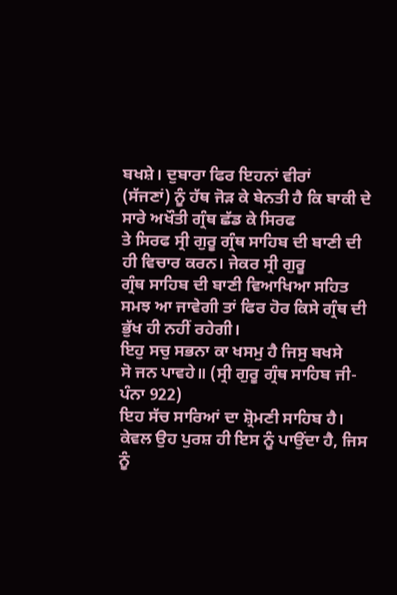ਬਖਸ਼ੇ। ਦੁਬਾਰਾ ਫਿਰ ਇਹਨਾਂ ਵੀਰਾਂ
(ਸੱਜਣਾਂ) ਨੂੰ ਹੱਥ ਜੋੜ ਕੇ ਬੇਨਤੀ ਹੈ ਕਿ ਬਾਕੀ ਦੇ ਸਾਰੇ ਅਖੌਤੀ ਗ੍ਰੰਥ ਛੱਡ ਕੇ ਸਿਰਫ
ਤੇ ਸਿਰਫ ਸ੍ਰੀ ਗੁਰੂ ਗ੍ਰੰਥ ਸਾਹਿਬ ਦੀ ਬਾਣੀ ਦੀ ਹੀ ਵਿਚਾਰ ਕਰਨ। ਜੇਕਰ ਸ੍ਰੀ ਗੁਰੂ
ਗ੍ਰੰਥ ਸਾਹਿਬ ਦੀ ਬਾਣੀ ਵਿਆਖਿਆ ਸਹਿਤ ਸਮਝ ਆ ਜਾਵੇਗੀ ਤਾਂ ਫਿਰ ਹੋਰ ਕਿਸੇ ਗ੍ਰੰਥ ਦੀ
ਭੁੱਖ ਹੀ ਨਹੀਂ ਰਹੇਗੀ।
ਇਹੁ ਸਚੁ ਸਭਨਾ ਕਾ ਖਸਮੁ ਹੈ ਜਿਸੁ ਬਖਸੇ
ਸੋ ਜਨ ਪਾਵਹੇ॥ (ਸ੍ਰੀ ਗੁਰੂ ਗ੍ਰੰਥ ਸਾਹਿਬ ਜੀ- ਪੰਨਾ 922)
ਇਹ ਸੱਚ ਸਾਰਿਆਂ ਦਾ ਸ਼੍ਰੋਮਣੀ ਸਾਹਿਬ ਹੈ। ਕੇਵਲ ਉਹ ਪੁਰਸ਼ ਹੀ ਇਸ ਨੂੰ ਪਾਉਂਦਾ ਹੈ, ਜਿਸ
ਨੂੰ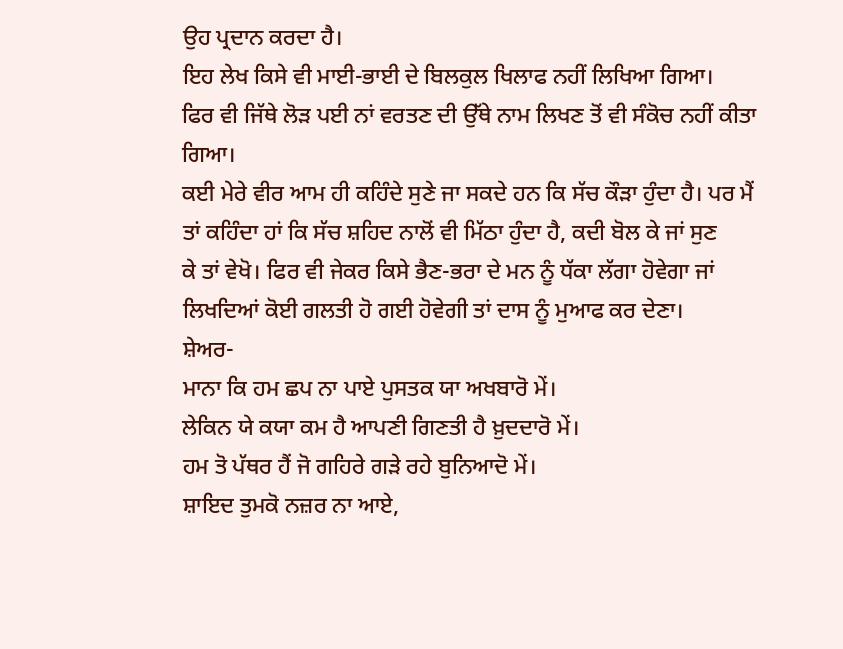ਉਹ ਪ੍ਰਦਾਨ ਕਰਦਾ ਹੈ।
ਇਹ ਲੇਖ ਕਿਸੇ ਵੀ ਮਾਈ-ਭਾਈ ਦੇ ਬਿਲਕੁਲ ਖਿਲਾਫ ਨਹੀਂ ਲਿਖਿਆ ਗਿਆ।
ਫਿਰ ਵੀ ਜਿੱਥੇ ਲੋੜ ਪਈ ਨਾਂ ਵਰਤਣ ਦੀ ਉੱਥੇ ਨਾਮ ਲਿਖਣ ਤੋਂ ਵੀ ਸੰਕੋਚ ਨਹੀਂ ਕੀਤਾ ਗਿਆ।
ਕਈ ਮੇਰੇ ਵੀਰ ਆਮ ਹੀ ਕਹਿੰਦੇ ਸੁਣੇ ਜਾ ਸਕਦੇ ਹਨ ਕਿ ਸੱਚ ਕੌੜਾ ਹੁੰਦਾ ਹੈ। ਪਰ ਮੈਂ
ਤਾਂ ਕਹਿੰਦਾ ਹਾਂ ਕਿ ਸੱਚ ਸ਼ਹਿਦ ਨਾਲੋਂ ਵੀ ਮਿੱਠਾ ਹੁੰਦਾ ਹੈ, ਕਦੀ ਬੋਲ ਕੇ ਜਾਂ ਸੁਣ
ਕੇ ਤਾਂ ਵੇਖੋ। ਫਿਰ ਵੀ ਜੇਕਰ ਕਿਸੇ ਭੈਣ-ਭਰਾ ਦੇ ਮਨ ਨੂੰ ਧੱਕਾ ਲੱਗਾ ਹੋਵੇਗਾ ਜਾਂ
ਲਿਖਦਿਆਂ ਕੋਈ ਗਲਤੀ ਹੋ ਗਈ ਹੋਵੇਗੀ ਤਾਂ ਦਾਸ ਨੂੰ ਮੁਆਫ ਕਰ ਦੇਣਾ।
ਸ਼ੇਅਰ-
ਮਾਨਾ ਕਿ ਹਮ ਛਪ ਨਾ ਪਾਏ ਪੁਸਤਕ ਯਾ ਅਖਬਾਰੋ ਮੇਂ।
ਲੇਕਿਨ ਯੇ ਕਯਾ ਕਮ ਹੈ ਆਪਣੀ ਗਿਣਤੀ ਹੈ ਖ਼ੁਦਦਾਰੋ ਮੇਂ।
ਹਮ ਤੋ ਪੱਥਰ ਹੈਂ ਜੋ ਗਹਿਰੇ ਗੜੇ ਰਹੇ ਬੁਨਿਆਦੋ ਮੇਂ।
ਸ਼ਾਇਦ ਤੁਮਕੋ ਨਜ਼ਰ ਨਾ ਆਏ,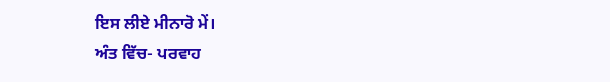ਇਸ ਲੀਏ ਮੀਨਾਰੋ ਮੇਂ।
ਅੰਤ ਵਿੱਚ- ਪਰਵਾਹ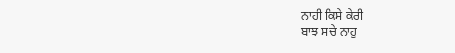ਨਾਹੀ ਕਿਸੇ ਕੇਰੀ
ਬਾਝ ਸਚੇ ਨਾਹੁ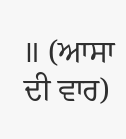॥ (ਆਸਾ ਦੀ ਵਾਰ)